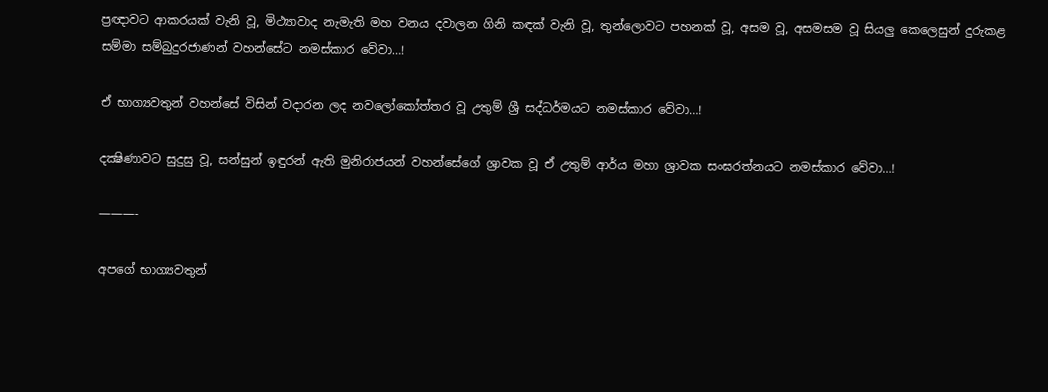ප්‍රඥාවට ආකරයක් වැනි වූ, මිථ්‍යාවාද නැමැති මහ වනය දවාලන ගිනි කඳක් වැනි වූ, තුන්ලොවට පහනක් වූ, අසම වූ, අසමසම වූ සියලු කෙලෙසුන් දුරුකළ සම්මා සම්බුදුරජාණන් වහන්සේට නමස්කාර වේවා…!

ඒ භාග්‍යවතුන් වහන්සේ විසින් වදාරන ලද නවලෝකෝත්තර වූ උතුම් ශ්‍රී සද්ධර්මයට නමස්කාර වේවා…!

දක්‍ෂිණාවට සුදුසු වූ, සන්සුන් ඉඳුරන් ඇති මුනිරාජයන් වහන්සේගේ ශ්‍රාවක වූ ඒ උතුම් ආර්ය මහා ශ්‍රාවක සංඝරත්නයට නමස්කාර වේවා…!

———-

අපගේ භාග්‍යවතුන්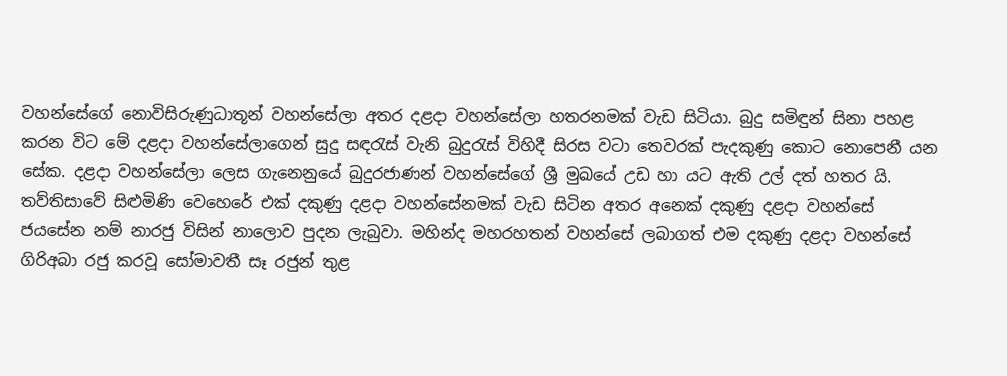වහන්සේගේ නොවිසිරුණුධාතූන් වහන්සේලා අතර දළදා වහන්සේලා හතරනමක් වැඩ සිටියා. බුදු සමිඳුන් සිනා පහළ කරන විට මේ දළදා වහන්සේලාගෙන් සුදු සඳරැස් වැනි බුදුරැස් විහිදී සිරස වටා තෙවරක් පැදකුණු කොට නොපෙනී යන සේක. දළදා වහන්සේලා ලෙස ගැනෙනුයේ බුදුරජාණන් වහන්සේගේ ශ්‍රී මුඛයේ උඩ හා යට ඇති උල් දත් හතර යි. තව්තිසාවේ සිළුමිණි වෙහෙරේ එක් දකුණු දළදා වහන්සේනමක් වැඩ සිටින අතර අනෙක් දකුණු දළදා වහන්සේ ජයසේන නම් නාරජු විසින් නාලොව පුදන ලැබුවා. මහින්ද මහරහතන් වහන්සේ ලබාගත් එම දකුණු දළදා වහන්සේ ගිරිඅබා රජු කරවූ සෝමාවතී සෑ රජුන් තුළ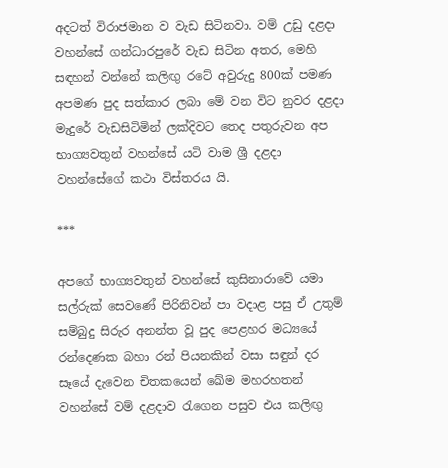අදටත් විරාජමාන ව වැඩ සිටිනවා. වම් උඩු දළදා වහන්සේ ගන්ධාරපුරේ වැඩ සිටින අතර, මෙහි සඳහන් වන්නේ කලිඟු රටේ අවුරුදු 800ක් පමණ අපමණ පුද සත්කාර ලබා මේ වන විට නුවර දළදා මැදුරේ වැඩසිටිමින් ලක්දිවට තෙද පතුරුවන අප භාග්‍යවතුන් වහන්සේ යටි වාම ශ්‍රී දළදා වහන්සේගේ කථා විස්තරය යි.

***

අපගේ භාග්‍යවතුන් වහන්සේ කුසිනාරාවේ යමා සල්රුක් සෙවණේ පිරිනිවන් පා වදාළ පසු ඒ උතුම් සම්බුදු සිරුර අනන්ත වූ පුද පෙළහර මධ්‍යයේ රන්දෙණක බහා රන් පියනකින් වසා සඳුන් දර සෑයේ දැවෙන චිතකයෙන් ඛේම මහරහතන් වහන්සේ වම් දළදාව රැගෙන පසුව එය කලිඟු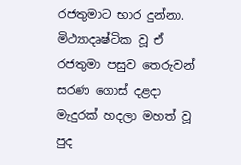රජතුමාට භාර දුන්නා. මිථ්‍යාදෘෂ්ටික වූ ඒ රජතුමා පසුව තෙරුවන් සරණ ගොස් දළදා මැදුරක් හදලා මහත් වූ පුද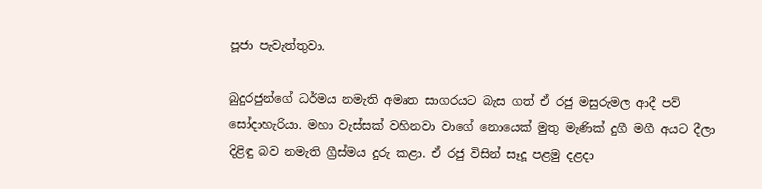පූජා පැවැත්තුවා.

බුදුරජුන්ගේ ධර්මය නමැති අමෘත සාගරයට බැස ගත් ඒ රජු මසුරුමල ආදී පව් සෝදාහැරියා. මහා වැස්සක් වහිනවා වාගේ නොයෙක් මුතු මැණික් දුගී මගී අයට දීලා දිළිඳු බව නමැති ග්‍රීස්මය දුරු කළා. ඒ රජු විසින් සෑදූ පළමු දළදා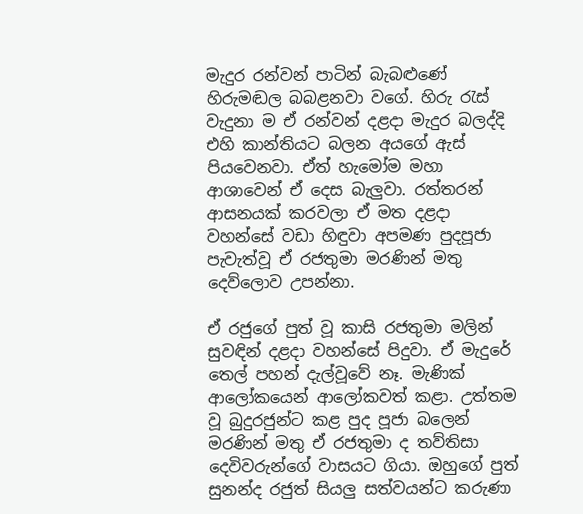මැදුර රන්වන් පාටින් බැබළුණේ හිරුමඬල බබළනවා වගේ. හිරු රැස් වැදුනා ම ඒ රන්වන් දළදා මැදුර බලද්දි එහි කාන්තියට බලන අයගේ ඇස් පියවෙනවා. ඒත් හැමෝම මහා ආශාවෙන් ඒ දෙස බැලුවා. රත්තරන් ආසනයක් කරවලා ඒ මත දළදා වහන්සේ වඩා හිඳුවා අපමණ පුදපූජා පැවැත්වූ ඒ රජතුමා මරණින් මතු දෙව්ලොව උපන්නා.

ඒ රජුගේ පුත් වූ කාසි රජතුමා මලින් සුවඳින් දළදා වහන්සේ පිදුවා. ඒ මැදුරේ තෙල් පහන් දැල්වූවේ නෑ. මැණික් ආලෝකයෙන් ආලෝකවත් කළා. උත්තම වූ බුදුරජුන්ට කළ පුද පූජා බලෙන් මරණින් මතු ඒ රජතුමා ද තව්තිසා දෙවිවරුන්ගේ වාසයට ගියා. ඔහුගේ පුත් සුනන්ද රජුත් සියලු සත්වයන්ට කරුණා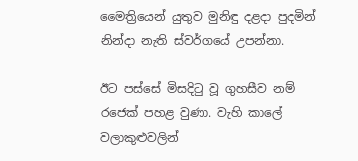මෛත්‍රියෙන් යුතුව මුනිඳු දළදා පුදමින් නින්දා නැති ස්වර්ගයේ උපන්නා.

ඊට පස්සේ මිසදිටු වූ ගුහසීව නම් රජෙක් පහළ වුණා. වැහි කාලේ වලාකුළුවලින්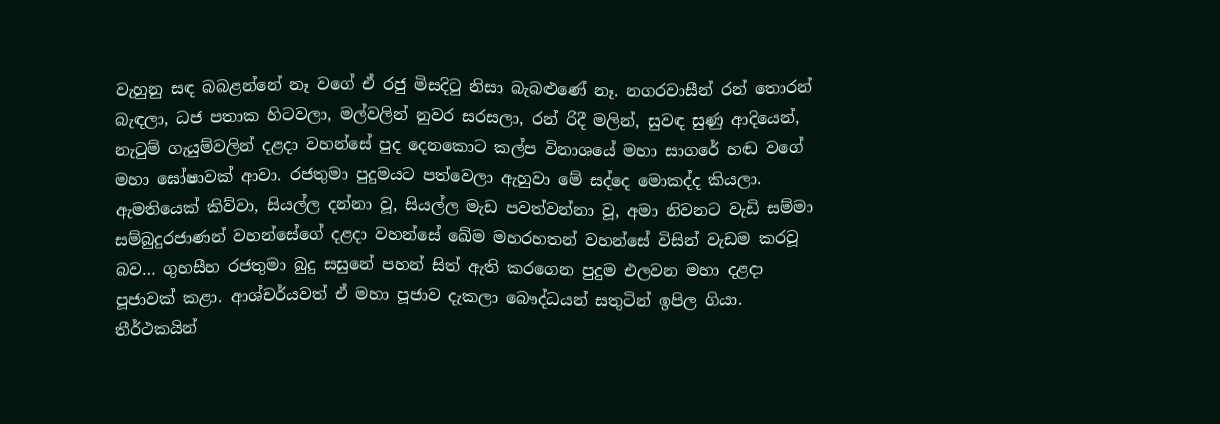වැහුනු සඳ බබළන්නේ නෑ වගේ ඒ රජු මිසදිටු නිසා බැබළුණේ නෑ. නගරවාසීන් රන් තොරන් බැඳලා, ධජ පතාක හිටවලා, මල්වලින් නුවර සරසලා, රන් රිදී මලින්, සුවඳ සුණු ආදියෙන්, නැටුම් ගැයුම්වලින් දළදා වහන්සේ පුද දෙනකොට කල්ප විනාශයේ මහා සාගරේ හඬ වගේ මහා ඝෝෂාවක් ආවා. රජතුමා පුදුමයට පත්වෙලා ඇහුවා මේ සද්දෙ මොකද්ද කියලා. ඇමතියෙක් කිව්වා, සියල්ල දන්නා වූ, සියල්ල මැඩ පවත්වන්නා වූ, අමා නිවනට වැඩි සම්මා සම්බුදුරජාණන් වහන්සේගේ දළදා වහන්සේ ඛේම මහරහතන් වහන්සේ විසින් වැඩම කරවූ බව… ගුහසීහ රජතුමා බුදු සසුනේ පහන් සිත් ඇති කරගෙන පුදුම එලවන මහා දළදා පූජාවක් කළා. ආශ්චර්යවත් ඒ මහා පූජාව දැකලා බෞද්ධයන් සතුටින් ඉපිල ගියා. තීර්ථකයින්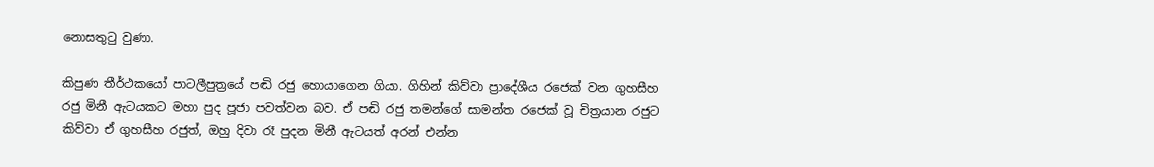නොසතුටු වුණා.

කිපුණ තීර්ථකයෝ පාටලීපුත්‍රයේ පඬි රජු හොයාගෙන ගියා. ගිහින් කිව්වා ප්‍රාදේශීය රජෙක් වන ගුහසීහ රජු මිනී ඇටයකට මහා පුද පූජා පවත්වන බව. ඒ පඬි රජු තමන්ගේ සාමන්ත රජෙක් වූ චිත්‍රයාන රජුට කිව්වා ඒ ගුහසීහ රජුත්, ඔහු දිවා රෑ පුදන මිනී ඇටයත් අරන් එන්න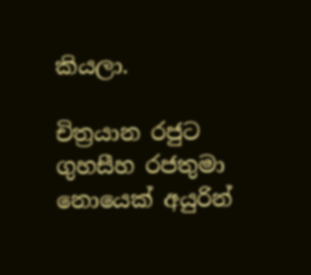කියලා.

චිත්‍රයාන රජුට ගුහසීහ රජතුමා නොයෙක් අයුරින්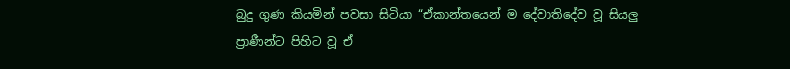බුදු ගුණ කියමින් පවසා සිටියා “ඒකාන්තයෙන් ම දේවාතිදේව වූ සියලු ප්‍රාණීන්ට පිහිට වූ ඒ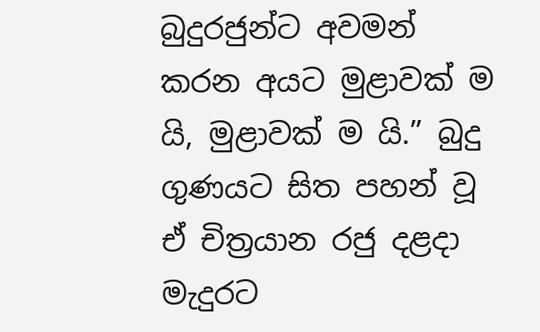බුදුරජුන්ට අවමන් කරන අයට මුළාවක් ම යි, මුළාවක් ම යි.” බුදු ගුණයට සිත පහන් වූ ඒ චිත්‍රයාන රජු දළදා මැදුරට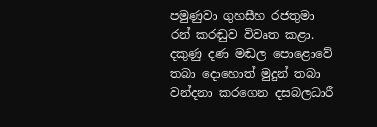පමුණුවා ගුහසීහ රජතුමා රන් කරඬුව විවෘත කළා. දකුණු දණ මඬල පොළොවේ තබා දොහොත් මුදුන් තබා වන්දනා කරගෙන දසබලධාරී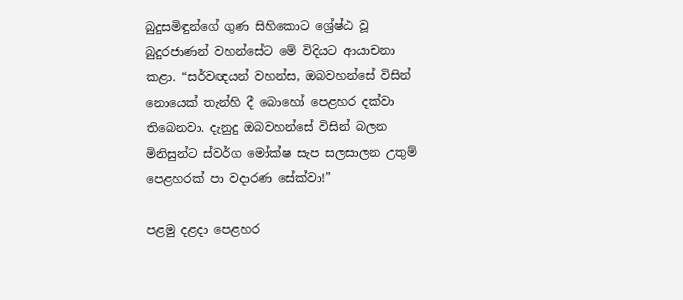බුදුසමිඳුන්ගේ ගුණ සිහිකොට ශ්‍රේෂ්ඨ වූ බුදුරජාණන් වහන්සේට මේ විදියට ආයාචනා කළා. “සර්වඥයන් වහන්ස, ඔබවහන්සේ විසින් නොයෙක් තැන්හි දී බොහෝ පෙළහර දක්වා තිබෙනවා. දැනුදු ඔබවහන්සේ විසින් බලන මිනිසුන්ට ස්වර්ග මෝක්ෂ සැප සලසාලන උතුම් පෙළහරක් පා වදාරණ සේක්වා!”

පළමු දළදා පෙළහර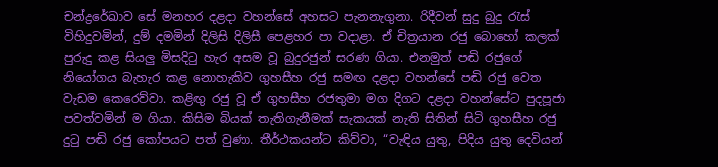චන්ද්‍රරේඛාව සේ මනහර දළදා වහන්සේ අහසට පැනනැගුනා. රිදීවන් සුදු බුදු රැස් විහිදුවමින්, දුම් දමමින් දිලිසි දිලිසී පෙළහර පා වදාළා. ඒ චිත්‍රයාන රජු බොහෝ කලක් පුරුදු කළ සියලු මිසදිටු හැර අසම වූ බුදුරජුන් සරණ ගියා. එනමුත් පඬි රජුගේ නියෝගය බැහැර කළ නොහැකිව ගුහසීහ රජු සමඟ දළදා වහන්සේ පඬි රජු වෙත වැඩම කෙරෙව්වා. කළිඟු රජු වූ ඒ ගුහසීහ රජතුමා මග දිගට දළදා වහන්සේට පුදපූජා පවත්වමින් ම ගියා. කිසිම බියක් තැතිගැනීමක් සැකයක් නැති සිතින් සිටි ගුහසීහ රජු දුටු පඬි රජු කෝපයට පත් වුණා. තීර්ථකයන්ට කිව්වා, “වැඳිය යුතු, පිදිය යුතු දෙවියන්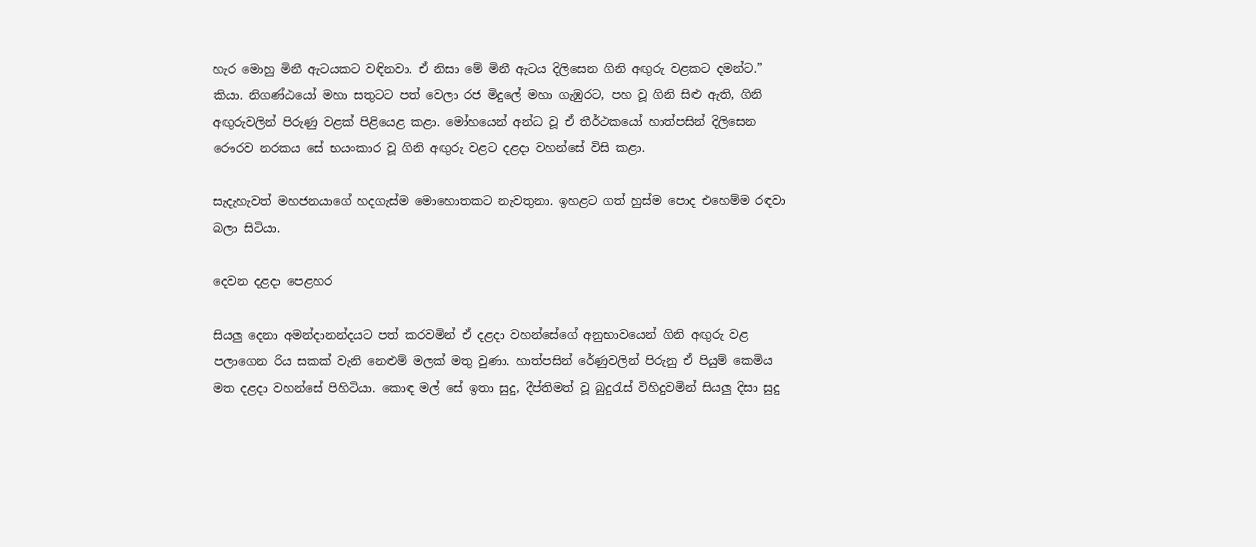හැර මොහු මිනී ඇටයකට වඳිනවා. ඒ නිසා මේ මිනී ඇටය දිලිසෙන ගිනි අඟුරු වළකට දමන්ට.” කියා. නිගණ්ඨයෝ මහා සතුටට පත් වෙලා රජ මිදුලේ මහා ගැඹුරට, පහ වූ ගිනි සිළු ඇති, ගිනි අඟුරුවලින් පිරුණු වළක් පිළියෙළ කළා. මෝහයෙන් අන්ධ වූ ඒ තීර්ථකයෝ හාත්පසින් දිලිසෙන රෞරව නරකය සේ භයංකාර වූ ගිනි අඟුරු වළට දළදා වහන්සේ විසි කළා.

සැදැහැවත් මහජනයාගේ හදගැස්ම මොහොතකට නැවතුනා. ඉහළට ගත් හුස්ම පොද එහෙම්ම රඳවා බලා සිටියා.

දෙවන දළදා පෙළහර

සියලු දෙනා අමන්දානන්දයට පත් කරවමින් ඒ දළදා වහන්සේගේ අනුභාවයෙන් ගිනි අඟුරු වළ පලාගෙන රිය සකක් වැනි නෙළුම් මලක් මතු වුණා. හාත්පසින් රේණුවලින් පිරුනු ඒ පියුම් කෙමිය මත දළදා වහන්සේ පිහිටියා. කොඳ මල් සේ ඉතා සුදු, දීප්තිමත් වූ බුදුරැස් විහිදුවමින් සියලු දිසා සුදු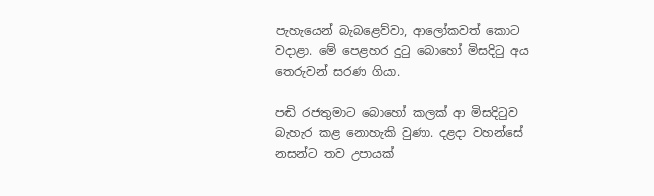පැහැයෙන් බැබළෙව්වා, ආලෝකවත් කොට වදාළා. මේ පෙළහර දුටු බොහෝ මිසදිටු අය තෙරුවන් සරණ ගියා.

පඬි රජතුමාට බොහෝ කලක් ආ මිසදිටුව බැහැර කළ නොහැකි වුණා. දළදා වහන්සේ නසන්ට තව උපායක්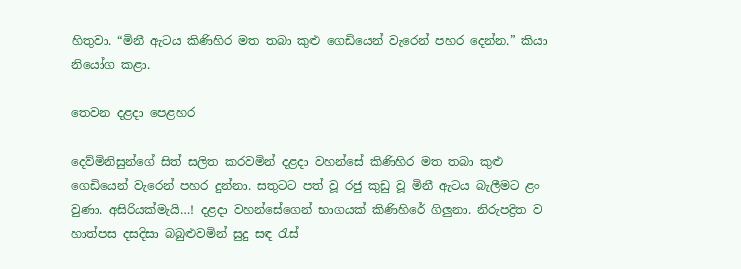හිතුවා. “මිනී ඇටය කිණිහිර මත තබා කුළු ගෙඩියෙන් වැරෙන් පහර දෙන්න.” කියා නියෝග කළා.

තෙවන දළදා පෙළහර

දෙව්මිනිසුන්ගේ සිත් සලිත කරවමින් දළදා වහන්සේ කිණිහිර මත තබා කුළු ගෙඩියෙන් වැරෙන් පහර දුන්නා. සතුටට පත් වූ රජු කුඩු වූ මිනී ඇටය බැලීමට ළං වුණා. අසිරියක්මැයි…! දළදා වහන්සේගෙන් භාගයක් කිණිහිරේ ගිලුනා. නිරුපද්‍රිත ව හාත්පස දසදිසා බබුළුවමින් සුදු සඳ රැස්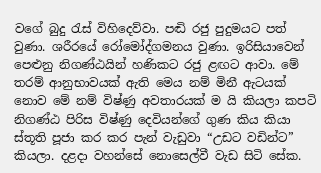වගේ බුදු රැස් විහිදෙව්වා. පඬි රජු පුදුමයට පත් වුණා. ශරීරයේ රෝමෝද්ගමනය වුණා. ඉරිසියාවෙන් පෙළුනු නිගණ්ඨයින් හණිකට රජු ළඟට ආවා. මේ තරම් ආනුභාවයක් ඇති මෙය නම් මිනී ඇටයක් නොව මේ නම් විෂ්ණු අවතාරයක් ම යි කියලා කපටි නිගණ්ඨ පිරිස විෂ්ණු දෙවියන්ගේ ගුණ කිය කියා ස්තූති පූජා කර කර පැන් වැඩුවා “උඩට වඩින්ට” කියලා. දළදා වහන්සේ නොසෙල්වී වැඩ සිටි සේක.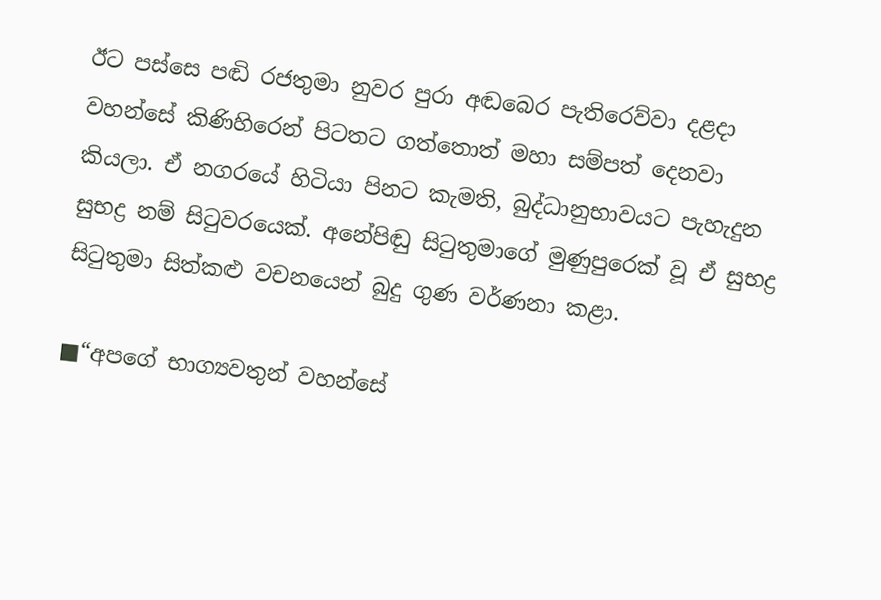ඊට පස්සෙ පඬි රජතුමා නුවර පුරා අඬබෙර පැතිරෙව්වා දළදා වහන්සේ කිණිහිරෙන් පිටතට ගත්තොත් මහා සම්පත් දෙනවා කියලා. ඒ නගරයේ හිටියා පිනට කැමති, බුද්ධානුභාවයට පැහැදුන සුභද්‍ර නම් සිටුවරයෙක්. අනේපිඬු සිටුතුමාගේ මුණුපුරෙක් වූ ඒ සුභද්‍ර සිටුතුමා සිත්කළු වචනයෙන් බුදු ගුණ වර්ණනා කළා.

■“අපගේ භාග්‍යවතුන් වහන්සේ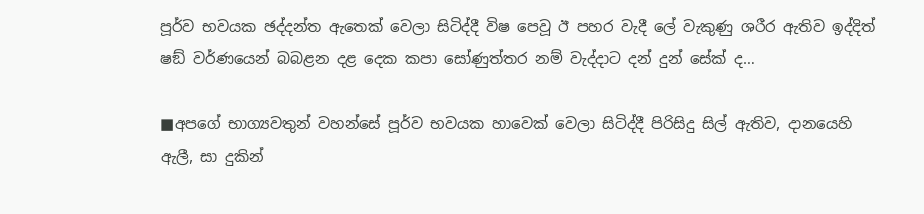පූර්ව භවයක ඡද්දන්ත ඇතෙක් වෙලා සිටිද්දී විෂ පෙවූ ඊ පහර වැදී ලේ වැකුණු ශරීර ඇතිව ඉද්දිත් ෂඞ් වර්ණයෙන් බබළන දළ දෙක කපා සෝණුත්තර නම් වැද්දාට දන් දුන් සේක් ද…

■අපගේ භාග්‍යවතුන් වහන්සේ පූර්ව භවයක හාවෙක් වෙලා සිටිද්දී පිරිසිදු සිල් ඇතිව, දානයෙහි ඇලී, සා දුකින්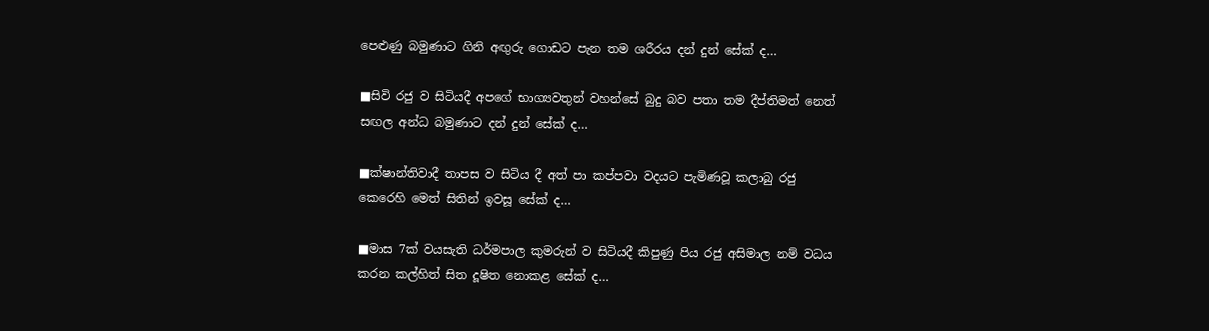පෙළුණු බමුණාට ගිනි අඟුරු ගොඩට පැන තම ශරීරය දන් දුන් සේක් ද…

■සිවි රජු ව සිටියදී අපගේ භාග්‍යවතුන් වහන්සේ බුදු බව පතා තම දීප්තිමත් නෙත් සඟල අන්ධ බමුණාට දන් දුන් සේක් ද…

■ක්ෂාන්තිවාදී තාපස ව සිටිය දී අත් පා කප්පවා වදයට පැමිණවූ කලාබු රජු කෙරෙහි මෙත් සිතින් ඉවසූ සේක් ද…

■මාස 7ක් වයසැති ධර්මපාල කුමරුන් ව සිටියදී කිපුණු පිය රජු අසිමාල නම් වධය කරන කල්හිත් සිත දූෂිත නොකළ සේක් ද…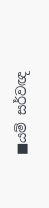■යම් සර්වඥ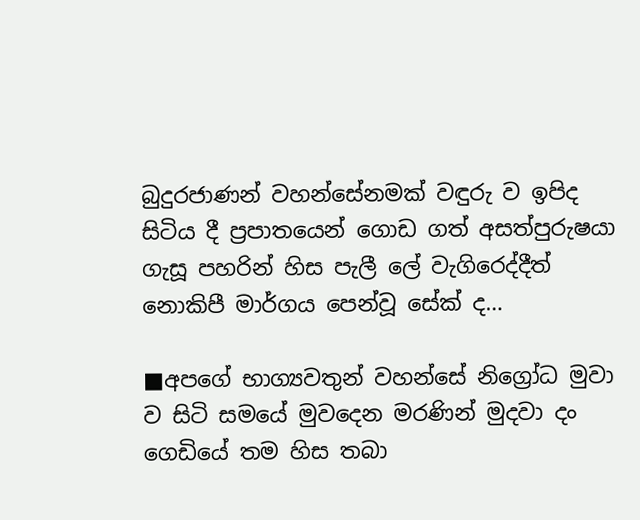බුදුරජාණන් වහන්සේනමක් වඳුරු ව ඉපිද සිටිය දී ප්‍රපාතයෙන් ගොඩ ගත් අසත්පුරුෂයා ගැසූ පහරින් හිස පැලී ලේ වැගිරෙද්දීත් නොකිපී මාර්ගය පෙන්වූ සේක් ද…

■අපගේ භාග්‍යවතුන් වහන්සේ නිග්‍රෝධ මුවා ව සිටි සමයේ මුවදෙන මරණින් මුදවා දං ගෙඩියේ තම හිස තබා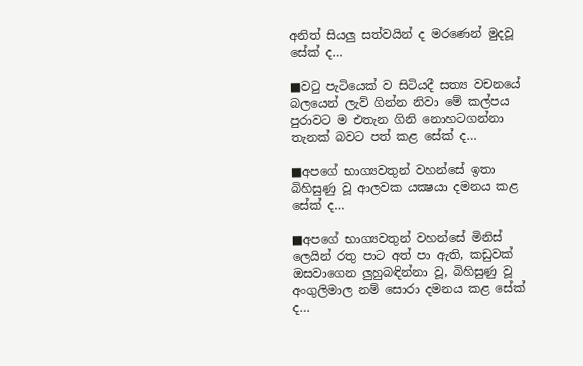අනිත් සියලු සත්වයින් ද මරණෙන් මුදවූ සේක් ද…

■වටු පැටියෙක් ව සිටියදී සත්‍ය වචනයේ බලයෙන් ලැව් ගින්න නිවා මේ කල්පය පුරාවට ම එතැන ගිනි නොහටගන්නා තැනක් බවට පත් කළ සේක් ද…

■අපගේ භාග්‍යවතුන් වහන්සේ ඉතා බිහිසුණු වූ ආලවක යක්‍ෂයා දමනය කළ සේක් ද…

■අපගේ භාග්‍යවතුන් වහන්සේ මිනිස් ලෙයින් රතු පාට අත් පා ඇති, කඩුවක් ඔසවාගෙන ලුහුබඳින්නා වූ, බිහිසුණු වූ අංගුලිමාල නම් සොරා දමනය කළ සේක් ද…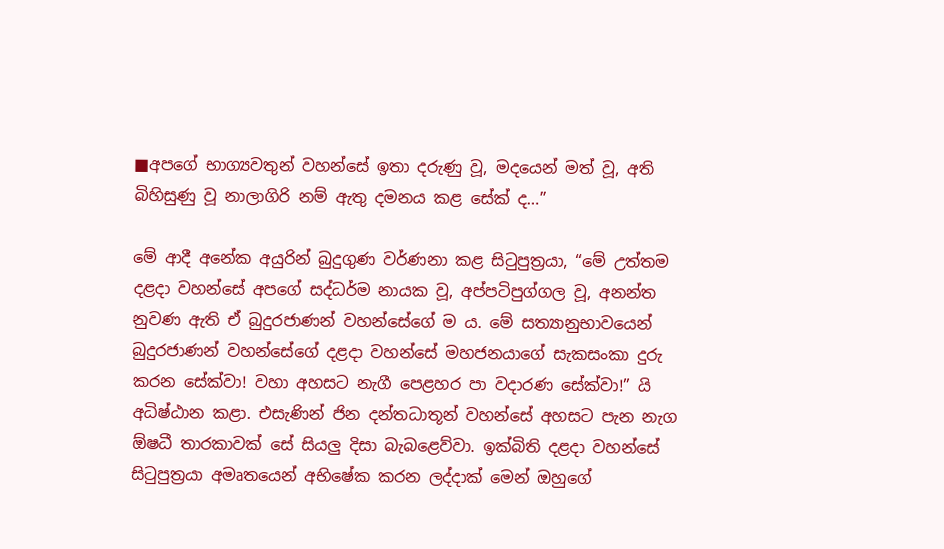■අපගේ භාග්‍යවතුන් වහන්සේ ඉතා දරුණු වූ, මදයෙන් මත් වූ, අති බිහිසුණු වූ නාලාගිරි නම් ඇතු දමනය කළ සේක් ද…”

මේ ආදී අනේක අයුරින් බුදුගුණ වර්ණනා කළ සිටුපුත්‍රයා, “මේ උත්තම දළදා වහන්සේ අපගේ සද්ධර්ම නායක වූ, අප්පටිපුග්ගල වූ, අනන්ත නුවණ ඇති ඒ බුදුරජාණන් වහන්සේගේ ම ය. මේ සත්‍යානුභාවයෙන් බුදුරජාණන් වහන්සේගේ දළදා වහන්සේ මහජනයාගේ සැකසංකා දුරු කරන සේක්වා! වහා අහසට නැගී පෙළහර පා වදාරණ සේක්වා!” යි අධිෂ්ඨාන කළා. එසැණින් ජින දන්තධාතූන් වහන්සේ අහසට පැන නැග ඕෂධී තාරකාවක් සේ සියලු දිසා බැබළෙව්වා. ඉක්බිති දළදා වහන්සේ සිටුපුත්‍රයා අමෘතයෙන් අභිෂේක කරන ලද්දාක් මෙන් ඔහුගේ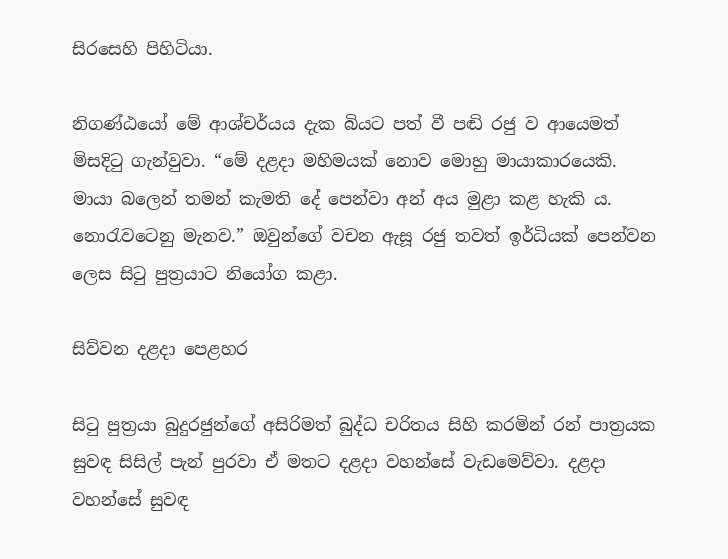සිරසෙහි පිහිටියා.

නිගණ්ඨයෝ මේ ආශ්චර්යය දැක බියට පත් වී පඬි රජු ව ආයෙමත් මිසදිටු ගැන්වුවා. “මේ දළදා මහිමයක් නොව මොහු මායාකාරයෙකි. මායා බලෙන් තමන් කැමති දේ පෙන්වා අන් අය මුළා කළ හැකි ය. නොරැවටෙනු මැනව.” ඔවුන්ගේ වචන ඇසූ රජු තවත් ඉර්ධියක් පෙන්වන ලෙස සිටු පුත්‍රයාට නියෝග කළා.

සිව්වන දළදා පෙළහර

සිටු පුත්‍රයා බුදුරජුන්ගේ අසිරිමත් බුද්ධ චරිතය සිහි කරමින් රන් පාත්‍රයක සුවඳ සිසිල් පැන් පුරවා ඒ මතට දළදා වහන්සේ වැඩමෙව්වා. දළදා වහන්සේ සුවඳ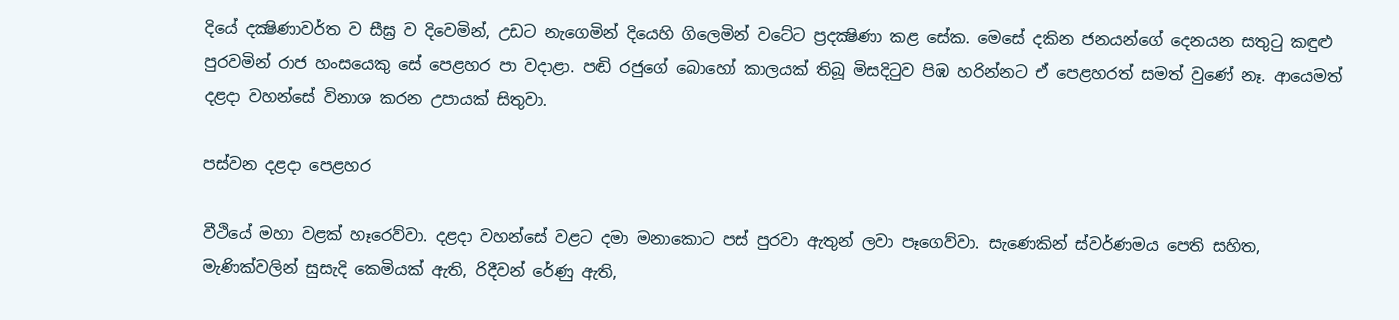දියේ දක්‍ෂිණාවර්ත ව සීඝ්‍ර ව දිවෙමින්, උඩට නැගෙමින් දියෙහි ගිලෙමින් වටේට ප්‍රදක්‍ෂිණා කළ සේක. මෙසේ දකින ජනයන්ගේ දෙනයන සතුටු කඳුළු පුරවමින් රාජ හංසයෙකු සේ පෙළහර පා වදාළා. පඬි රජුගේ බොහෝ කාලයක් තිබූ මිසදිටුව පිඹ හරින්නට ඒ පෙළහරත් සමත් වුණේ නෑ. ආයෙමත් දළදා වහන්සේ විනාශ කරන උපායක් සිතුවා.

පස්වන දළදා පෙළහර

වීථියේ මහා වළක් හෑරෙව්වා. දළදා වහන්සේ වළට දමා මනාකොට පස් පුරවා ඇතුන් ලවා පෑගෙව්වා. සැණෙකින් ස්වර්ණමය පෙති සහිත, මැණික්වලින් සුසැදි කෙමියක් ඇති, රිදීවන් රේණු ඇති,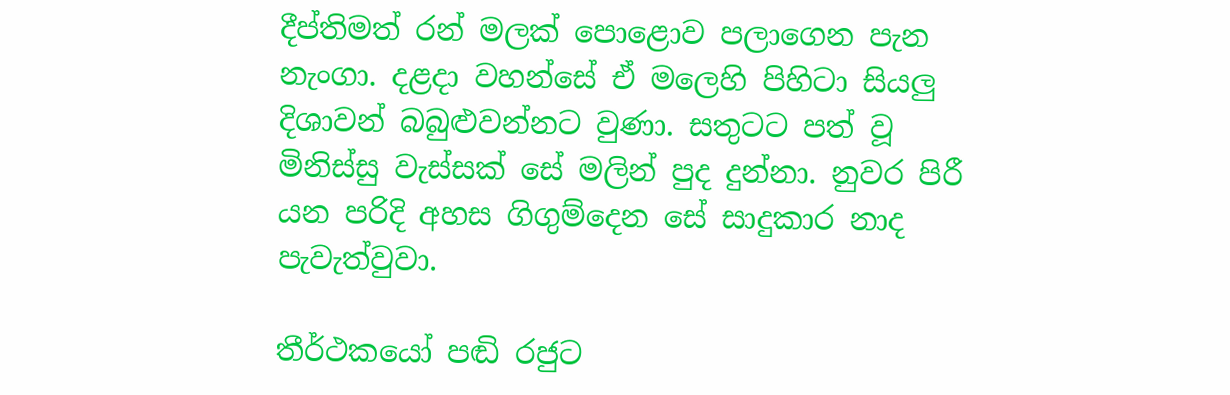දීප්තිමත් රන් මලක් පොළොව පලාගෙන පැන නැංගා. දළදා වහන්සේ ඒ මලෙහි පිහිටා සියලු දිශාවන් බබුළුවන්නට වුණා. සතුටට පත් වූ මිනිස්සු වැස්සක් සේ මලින් පුද දුන්නා. නුවර පිරී යන පරිදි අහස ගිගුම්දෙන සේ සාදුකාර නාද පැවැත්වුවා.

තීර්ථකයෝ පඬි රජුට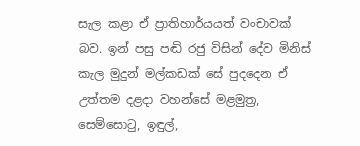සැල කළා ඒ ප්‍රාතිහාර්යයත් වංචාවක් බව. ඉන් පසු පඬි රජු විසින් දේව මිනිස් කැල මුදුන් මල්කඩක් සේ පුදදෙන ඒ  උත්තම දළදා වහන්සේ මළමුත්‍ර, සෙම්සොටු, ඉඳුල්,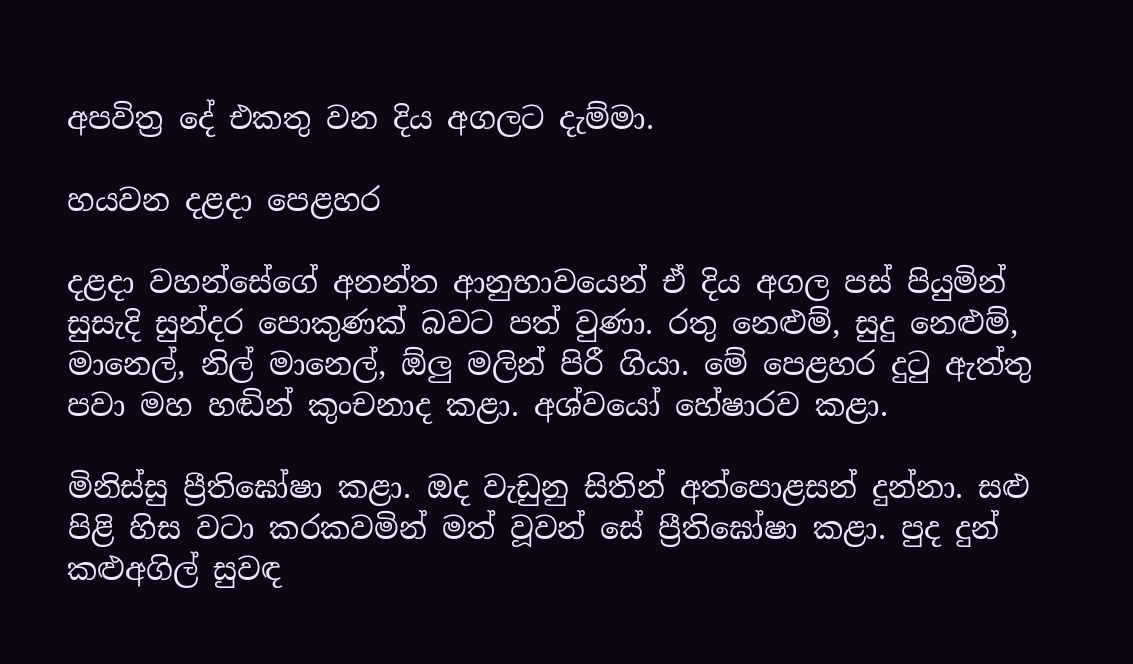අපවිත්‍ර දේ එකතු වන දිය අගලට දැම්මා.

හයවන දළදා පෙළහර

දළදා වහන්සේගේ අනන්ත ආනුභාවයෙන් ඒ දිය අගල පස් පියුමින් සුසැදි සුන්දර පොකුණක් බවට පත් වුණා. රතු නෙළුම්, සුදු නෙළුම්, මානෙල්, නිල් මානෙල්, ඕලු මලින් පිරී ගියා. මේ පෙළහර දුටු ඇත්තු පවා මහ හඬින් කුංචනාද කළා. අශ්වයෝ හේෂාරව කළා.

මිනිස්සු ප්‍රීතිඝෝෂා කළා. ඔද වැඩුනු සිතින් අත්පොළසන් දුන්නා. සළු පිළි හිස වටා කරකවමින් මත් වූවන් සේ ප්‍රීතිඝෝෂා කළා. පුද දුන් කළුඅගිල් සුවඳ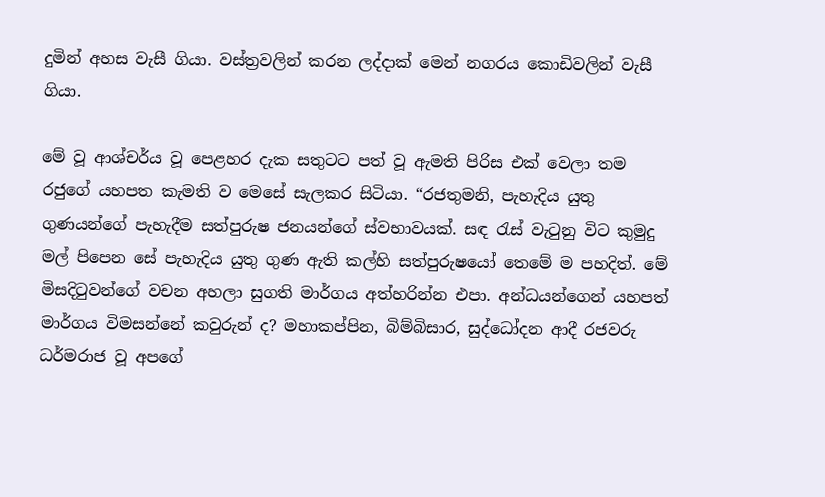දුමින් අහස වැසී ගියා. වස්ත්‍රවලින් කරන ලද්දාක් මෙන් නගරය කොඩිවලින් වැසී ගියා.

මේ වූ ආශ්චර්ය වූ පෙළහර දැක සතුටට පත් වූ ඇමති පිරිස එක් වෙලා තම රජුගේ යහපත කැමති ව මෙසේ සැලකර සිටියා. “රජතුමනි, පැහැදිය යුතු ගුණයන්ගේ පැහැදීම සත්පුරුෂ ජනයන්ගේ ස්වභාවයක්. සඳ රැස් වැටුනු විට කුමුදු මල් පිපෙන සේ පැහැදිය යුතු ගුණ ඇති කල්හි සත්පුරුෂයෝ තෙමේ ම පහදිත්. මේ මිසදිටුවන්ගේ වචන අහලා සුගති මාර්ගය අත්හරින්න එපා. අන්ධයන්ගෙන් යහපත් මාර්ගය විමසන්නේ කවුරුන් ද? මහාකප්පින, බිම්බිසාර, සුද්ධෝදන ආදී රජවරු ධර්මරාජ වූ අපගේ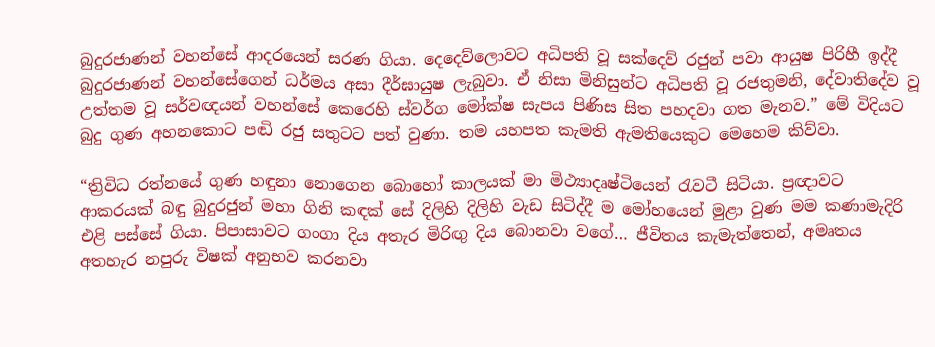බුදුරජාණන් වහන්සේ ආදරයෙන් සරණ ගියා. දෙදෙව්ලොවට අධිපති වූ සක්දෙව් රජුන් පවා ආයුෂ පිරිහී ඉද්දී බුදුරජාණන් වහන්සේගෙන් ධර්මය අසා දීර්ඝායුෂ ලැබුවා. ඒ නිසා මිනිසුන්ට අධිපති වූ රජතුමනි, දේවාතිදේව වූ උත්තම වූ සර්වඥයන් වහන්සේ කෙරෙහි ස්වර්ග මෝක්ෂ සැපය පිණිස සිත පහදවා ගත මැනව.” මේ විදියට බුදු ගුණ අහනකොට පඬි රජු සතුටට පත් වුණා. තම යහපත කැමති ඇමතියෙකුට මෙහෙම කිව්වා.

“ත්‍රිවිධ රත්නයේ ගුණ හඳුනා නොගෙන බොහෝ කාලයක් මා මිථ්‍යාදෘෂ්ටියෙන් රැවටී සිටියා. ප්‍රඥාවට ආකරයක් බඳු බුදුරජුන් මහා ගිනි කඳක් සේ දිලිහි දිලිහි වැඩ සිටිද්දී ම මෝහයෙන් මුළා වුණ මම කණාමැදිරි එළි පස්සේ ගියා. පිපාසාවට ගංගා දිය අතැර මිරිඟු දිය බොනවා වගේ… ජීවිතය කැමැත්තෙන්, අමෘතය අතහැර නපුරු විෂක් අනුභව කරනවා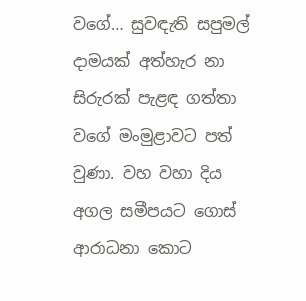වගේ… සුවඳැති සපුමල් දාමයක් අත්හැර නා සිරුරක් පැළඳ ගත්තා වගේ මංමුළාවට පත් වුණා. වහ වහා දිය අගල සමීපයට ගොස් ආරාධනා කොට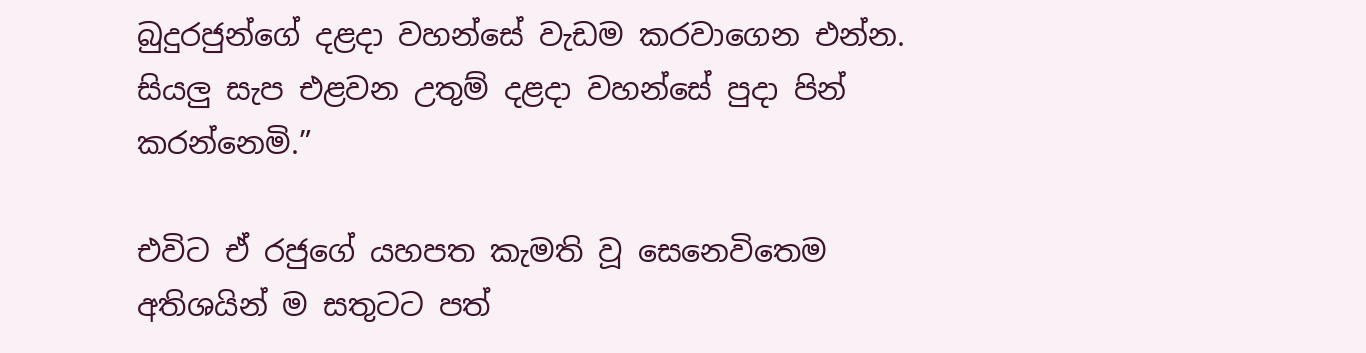බුදුරජුන්ගේ දළදා වහන්සේ වැඩම කරවාගෙන එන්න. සියලු සැප එළවන උතුම් දළදා වහන්සේ පුදා පින් කරන්නෙමි.”

එවිට ඒ රජුගේ යහපත කැමති වූ සෙනෙවිතෙම අතිශයින් ම සතුටට පත්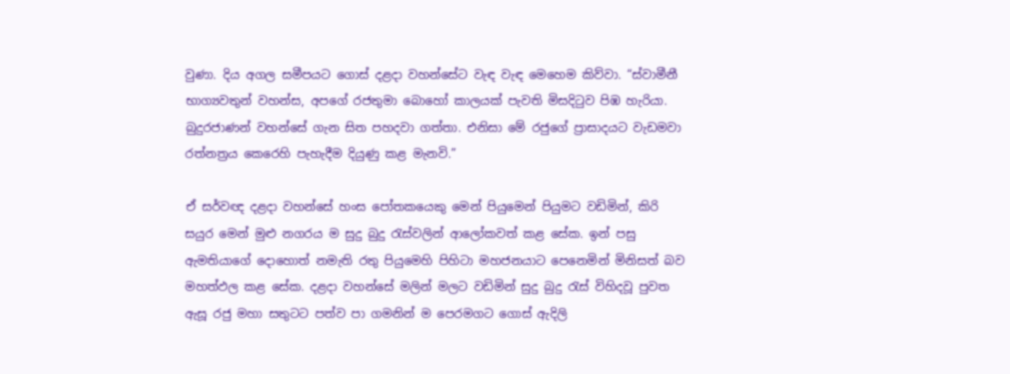වුණා. දිය අගල සමීපයට ගොස් දළදා වහන්සේට වැඳ වැඳ මෙහෙම කිව්වා. “ස්වාමීනී භාග්‍යවතුන් වහන්ස, අපගේ රජතුමා බොහෝ කාලයක් පැවති මිසදිටුව පිඹ හැරියා. බුදුරජාණන් වහන්සේ ගැන සිත පහදවා ගත්තා. එනිසා මේ රජුගේ ප්‍රාසාදයට වැඩමවා රත්නත්‍රය කෙරෙහි පැහැදීම දියුණු කළ මැනවි.”

ඒ සර්වඥ දළදා වහන්සේ හංස පෝතකයෙකු මෙන් පියුමෙන් පියුමට වඩිමින්, කිරි සයුර මෙන් මුළු නගරය ම සුදු බුදු රැස්වලින් ආලෝකවත් කළ සේක. ඉන් පසු ඇමතියාගේ දොහොත් නමැති රතු පියුමෙහි පිහිටා මහජනයාට පෙනෙමින් මිනිසත් බව මහත්ඵල කළ සේක. දළදා වහන්සේ මලින් මලට වඩිමින් සුදු බුදු රැස් විහිදවූ පුවත ඇසූ රජු මහා සතුටට පත්ව පා ගමනින් ම පෙරමගට ගොස් ඇදිලි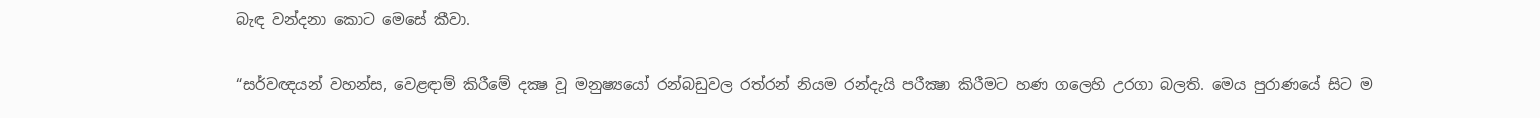බැඳ වන්දනා කොට මෙසේ කීවා.

“සර්වඥයන් වහන්ස, වෙළඳාම් කිරීමේ දක්‍ෂ වූ මනුෂ්‍යයෝ රන්බඩුවල රත්රන් නියම රන්දැයි පරීක්‍ෂා කිරීමට හණ ගලෙහි උරගා බලති. මෙය පුරාණයේ සිට ම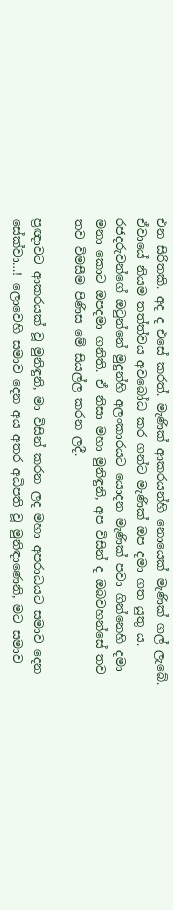එන සිරිතකි. අද ද එසේ කරත්. මැණික් ආකරයන්හි නොයෙක් මැණික් ගල් ලැබේ. ඒවායේ නියම තත්ත්වය අවබෝධ කර ගන්ට මැණික් ඔප දමා ගත යුතු ය. රජදරුවන්ගේ ඔටුන්නේ මුදුන්හි අලංකාරයට යොදන මැණික් පවා ගින්නෙහි දමා මනා කොට ඔපදමා ගනිති. ඒ නිසා මහා මුනිඳුනි, අප විසින් ද ඔබවහන්සේ තව තව විමසීම පිණිස මේ සියල්ල කරන ලදී.

ප්‍රඥාවට ආකරයක් වූ මුනිඳුනි, මා විසින් කරන ලද මහා අපරාධයට සමාව දෙන සේක්වා…! ලොවෙහි සමාව දෙන අය අතර අධිපති වූ මුනිඳාණෙනි, මට සමාව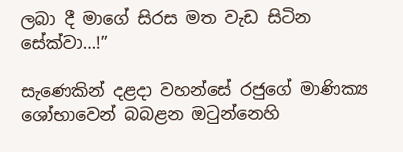ලබා දී මාගේ සිරස මත වැඩ සිටින සේක්වා…!”

සැණෙකින් දළදා වහන්සේ රජුගේ මාණික්‍ය ශෝභාවෙන් බබළන ඔටුන්නෙහි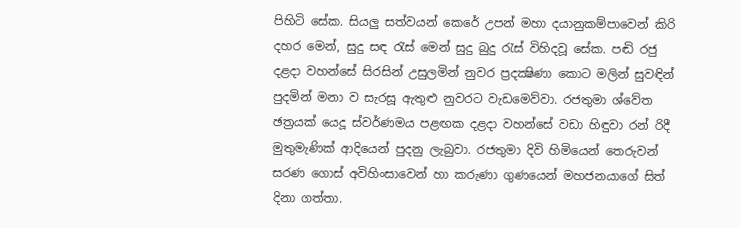පිහිටි සේක. සියලු සත්වයන් කෙරේ උපන් මහා දයානුකම්පාවෙන් කිරි දහර මෙන්, සුදු සඳ රැස් මෙන් සුදු බුදු රැස් විහිදවූ සේක. පඬි රජු දළදා වහන්සේ සිරසින් උසුලමින් නුවර ප්‍රදක්‍ෂිණා කොට මලින් සුවඳින් පුදමින් මනා ව සැරසූ ඇතුළු නුවරට වැඩමෙව්වා. රජතුමා ශ්වේත ඡත්‍රයක් යෙදූ ස්වර්ණමය පළඟක දළදා වහන්සේ වඩා හිඳුවා රන් රිදී මුතුමැණික් ආදියෙන් පුදනු ලැබුවා. රජතුමා දිවි හිමියෙන් තෙරුවන් සරණ ගොස් අවිහිංසාවෙන් හා කරුණා ගුණයෙන් මහජනයාගේ සිත් දිනා ගත්තා.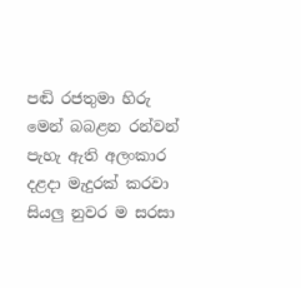පඬි රජතුමා හිරු මෙන් බබළන රන්වන් පැහැ ඇති අලංකාර දළදා මැදුරක් කරවා සියලු නුවර ම සරසා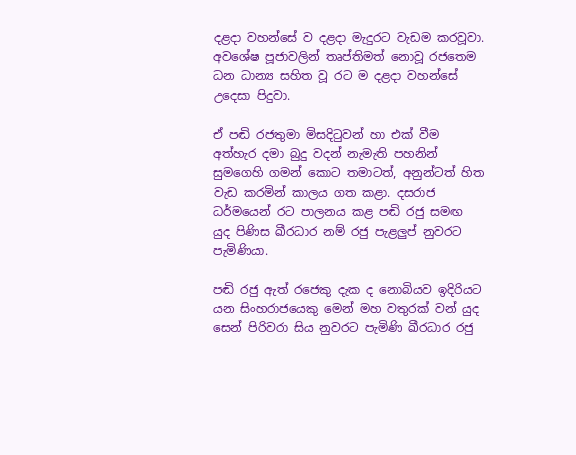දළදා වහන්සේ ව දළදා මැදුරට වැඩම කරවූවා. අවශේෂ පූජාවලින් තෘප්තිමත් නොවූ රජතෙම ධන ධාන්‍ය සහිත වූ රට ම දළදා වහන්සේ උදෙසා පිදුවා.

ඒ පඬි රජතුමා මිසදිටුවන් හා එක් වීම අත්හැර දමා බුදු වදන් නැමැති පහනින් සුමගෙහි ගමන් කොට තමාටත්, අනුන්ටත් හිත වැඩ කරමින් කාලය ගත කළා. දසරාජ ධර්මයෙන් රට පාලනය කළ පඬි රජු සමඟ යුද පිණිස ඛීරධාර නම් රජු පැළලුප් නුවරට පැමිණියා.

පඬි රජු ඇත් රජෙකු දැක ද නොබියව ඉදිරියට යන සිංහරාජයෙකු මෙන් මහ වතුරක් වන් යුද සෙන් පිරිවරා සිය නුවරට පැමිණි ඛීරධාර රජු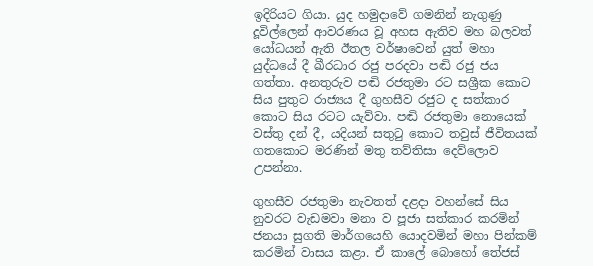ඉදිරියට ගියා. යුද හමුදාවේ ගමනින් නැගුණු දූවිල්ලෙන් ආවරණය වූ අහස ඇතිව මහ බලවත් යෝධයන් ඇති ඊතල වර්ෂාවෙන් යුත් මහා යුද්ධයේ දී ඛීරධාර රජු පරදවා පඬි රජු ජය ගත්තා. අනතුරුව පඬි රජතුමා රට සශ්‍රීක කොට සිය පුතුට රාජ්‍යය දී ගුහසීව රජුට ද සත්කාර කොට සිය රටට යැව්වා. පඬි රජතුමා නොයෙක් වස්තු දන් දී, යදියන් සතුටු කොට තවුස් ජීවිතයක් ගතකොට මරණින් මතු තව්තිසා දෙව්ලොව උපන්නා.

ගුහසීව රජතුමා නැවතත් දළදා වහන්සේ සිය නුවරට වැඩමවා මනා ව පූජා සත්කාර කරමින් ජනයා සුගති මාර්ගයෙහි යොදවමින් මහා පින්කම් කරමින් වාසය කළා. ඒ කාලේ බොහෝ තේජස්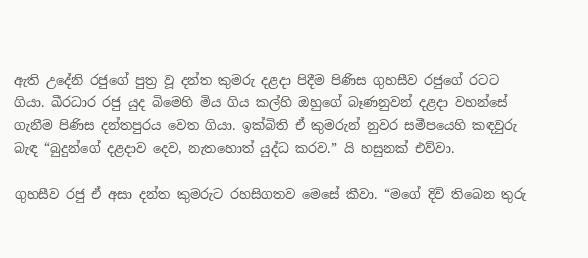ඇති උදේනි රජුගේ පුත්‍ර වූ දන්ත කුමරු දළදා පිදීම පිණිස ගුහසීව රජුගේ රටට ගියා. ඛීරධාර රජු යුද බිමෙහි මිය ගිය කල්හි ඔහුගේ බෑණනුවන් දළදා වහන්සේ ගැනීම පිණිස දන්තපුරය වෙත ගියා. ඉක්බිති ඒ කුමරුන් නුවර සමීපයෙහි කඳවුරු බැඳ “බුදුන්ගේ දළදාව දෙව, නැතහොත් යුද්ධ කරව.” යි හසුනක් එව්වා.

ගුහසීව රජු ඒ අසා දන්ත කුමරුට රහසිගතව මෙසේ කීවා. “මගේ දිවි තිබෙන තුරු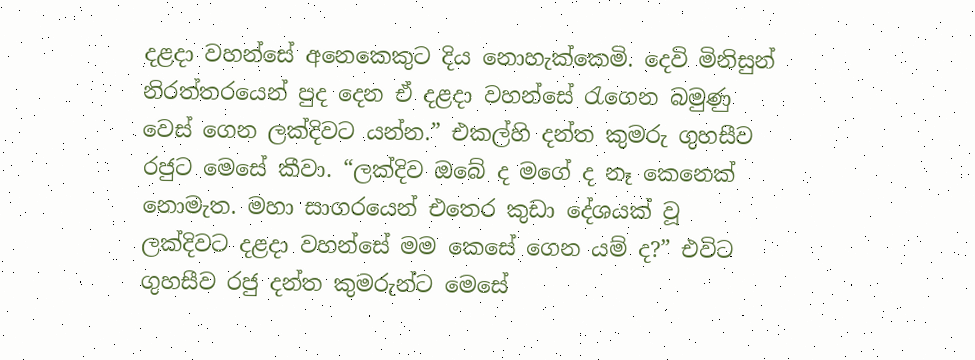දළදා වහන්සේ අනෙකෙකුට දිය නොහැක්කෙමි. දෙවි මිනිසුන් නිරත්තරයෙන් පුද දෙන ඒ දළදා වහන්සේ රැගෙන බමුණු වෙස් ගෙන ලක්දිවට යන්න.” එකල්හි දන්ත කුමරු ගුහසීව රජුට මෙසේ කීවා. “ලක්දිව ඔබේ ද මගේ ද නෑ කෙනෙක් නොමැත. මහා සාගරයෙන් එතෙර කුඩා දේශයක් වූ ලක්දිවට දළදා වහන්සේ මම කෙසේ ගෙන යම් ද?” එවිට ගුහසීව රජු දන්ත කුමරුන්ට මෙසේ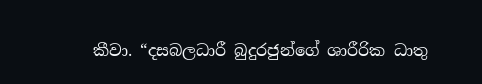කීවා. “දසබලධාරී බුදුරජුන්ගේ ශාරීරික ධාතු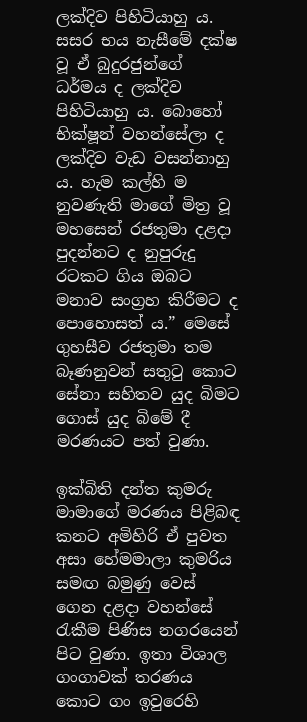ලක්දිව පිහිටියාහු ය. සසර භය නැසීමේ දක්ෂ වූ ඒ බුදුරජුන්ගේ ධර්මය ද ලක්දිව පිහිටියාහු ය. බොහෝ භික්ෂූන් වහන්සේලා ද ලක්දිව වැඩ වසන්නාහු ය. හැම කල්හි ම නුවණැති මාගේ මිත්‍ර වූ මහසෙන් රජතුමා දළදා පුදන්නට ද නුපුරුදු රටකට ගිය ඔබට මනාව සංග්‍රහ කිරීමට ද පොහොසත් ය.” මෙසේ ගුහසීව රජතුමා තම බෑණනුවන් සතුටු කොට සේනා සහිතව යුද බිමට ගොස් යුද බිමේ දී මරණයට පත් වුණා.

ඉක්බිති දන්ත කුමරු මාමාගේ මරණය පිළිබඳ කනට අමිහිරි ඒ පුවත අසා හේමමාලා කුමරිය සමඟ බමුණු වෙස් ගෙන දළදා වහන්සේ රැකීම පිණිස නගරයෙන් පිට වුණා. ඉතා විශාල ගංගාවක් තරණය කොට ගං ඉවුරෙහි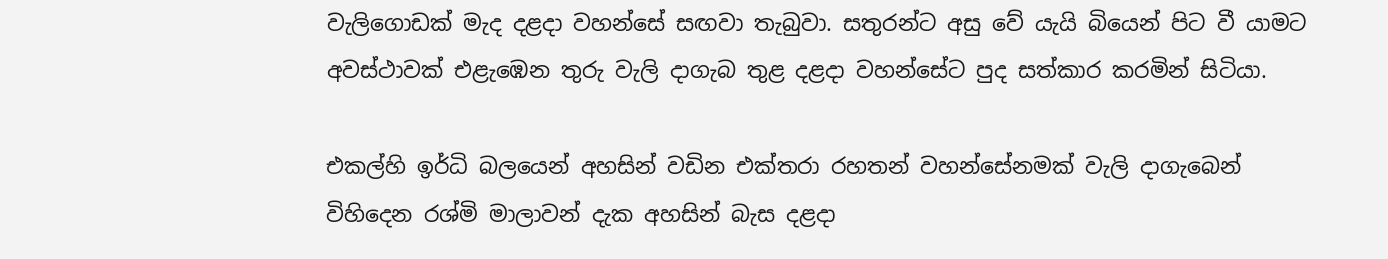වැලිගොඩක් මැද දළදා වහන්සේ සඟවා තැබුවා. සතුරන්ට අසු වේ යැයි බියෙන් පිට වී යාමට අවස්ථාවක් එළැඹෙන තුරු වැලි දාගැබ තුළ දළදා වහන්සේට පුද සත්කාර කරමින් සිටියා.

එකල්හි ඉර්ධි බලයෙන් අහසින් වඩින එක්තරා රහතන් වහන්සේනමක් වැලි දාගැබෙන් විහිදෙන රශ්මි මාලාවන් දැක අහසින් බැස දළදා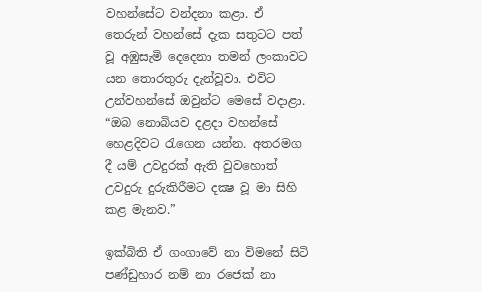වහන්සේට වන්දනා කළා. ඒ තෙරුන් වහන්සේ දැක සතුටට පත් වූ අඹුසැමි දෙදෙනා තමන් ලංකාවට යන තොරතුරු දැන්වූවා. එවිට උන්වහන්සේ ඔවුන්ට මෙසේ වදාළා. “ඔබ නොබියව දළදා වහන්සේ හෙළදිවට රැගෙන යන්න. අතරමග දී යම් උවදුරක් ඇති වුවහොත් උවදුරු දුරුකිරීමට දක්‍ෂ වූ මා සිහි කළ මැනව.”

ඉක්බිති ඒ ගංගාවේ නා විමනේ සිටි පණ්ඩුහාර නම් නා රජෙක් නා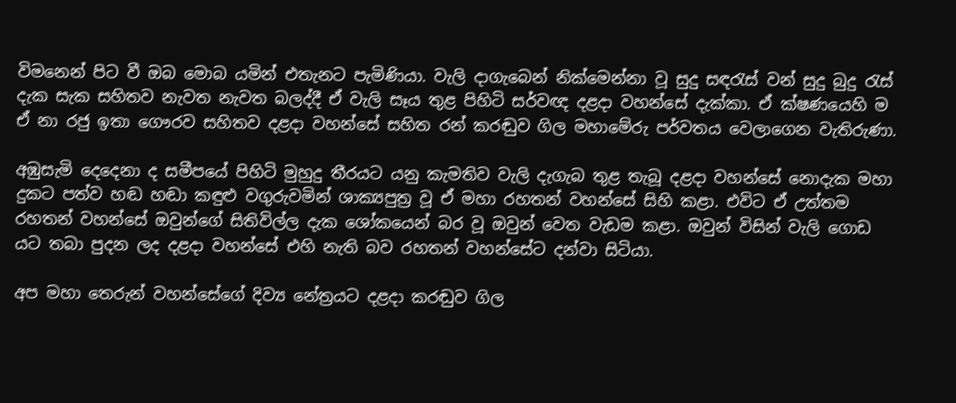විමනෙන් පිට වී ඔබ මොබ යමින් එතැනට පැමිණියා. වැලි දාගැබෙන් නික්මෙන්නා වූ සුදු සඳරැස් වන් සුදු බුදු රැස් දැක සැක සහිතව නැවත නැවත බලද්දී ඒ වැලි සෑය තුළ පිහිටි සර්වඥ දළදා වහන්සේ දැක්කා. ඒ ක්ෂණයෙහි ම ඒ නා රජු ඉතා ගෞරව සහිතව දළදා වහන්සේ සහිත රන් කරඬුව ගිල මහාමේරු පර්වතය වෙලාගෙන වැතිරුණා.

අඹුසැමි දෙදෙනා ද සමීපයේ පිහිටි මුහුදු තීරයට යනු කැමතිව වැලි දැගැබ තුළ තැබූ දළදා වහන්සේ නොදැක මහා දුකට පත්ව හඬ හඬා කඳුළු වගුරුවමින් ශාක්‍යපුත්‍ර වූ ඒ මහා රහතන් වහන්සේ සිහි කළා. එවිට ඒ උත්තම රහතන් වහන්සේ ඔවුන්ගේ සිතිවිල්ල දැක ශෝකයෙන් බර වූ ඔවුන් වෙත වැඩම කළා. ඔවුන් විසින් වැලි ගොඩ යට තබා පුදන ලද දළදා වහන්සේ එහි නැති බව රහතන් වහන්සේට දන්වා සිටියා.

අප මහා තෙරුන් වහන්සේගේ දිව්‍ය නේත්‍රයට දළදා කරඬුව ගිල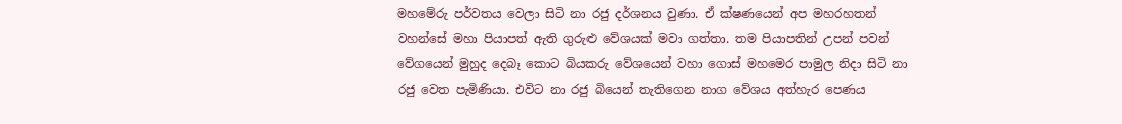මහමේරු පර්වතය වෙලා සිටි නා රජු දර්ශනය වුණා. ඒ ක්ෂණයෙන් අප මහරහතන් වහන්සේ මහා පියාපත් ඇති ගුරුළු වේශයක් මවා ගත්තා. තම පියාපතින් උපන් පවන් වේගයෙන් මුහුද දෙබෑ කොට බියකරු වේශයෙන් වහා ගොස් මහමෙර පාමුල නිදා සිටි නා රජු වෙත පැමිණියා. එවිට නා රජු බියෙන් තැතිගෙන නාග වේශය අත්හැර පෙණය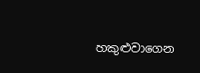හකුළුවාගෙන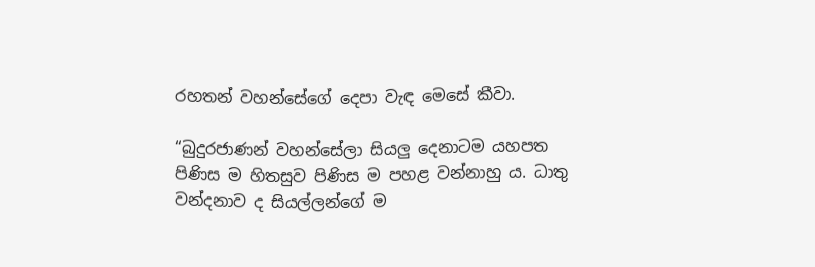රහතන් වහන්සේගේ දෙපා වැඳ මෙසේ කීවා.

“බුදුරජාණන් වහන්සේලා සියලු දෙනාටම යහපත පිණිස ම හිතසුව පිණිස ම පහළ වන්නාහු ය. ධාතු වන්දනාව ද සියල්ලන්ගේ ම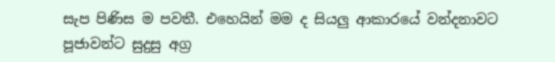සැප පිණිස ම පවතී. එහෙයින් මම ද සියලු ආකාරයේ වන්දනාවට පූජාවන්ට සුදුසු අග්‍ර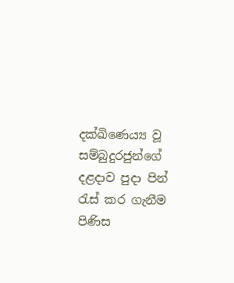දක්ඛිණෙය්‍ය වූ සම්බුදුරජුන්ගේ දළදාව පුදා පින් රැස් කර ගැනීම පිණිස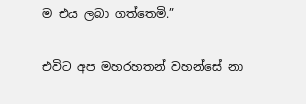ම එය ලබා ගත්තෙමි.”

එවිට අප මහරහතන් වහන්සේ නා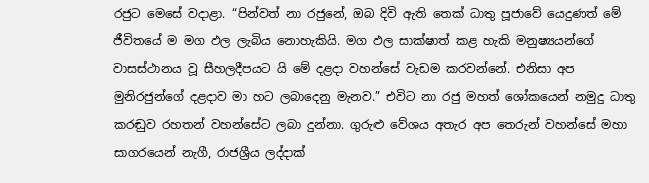රජුට මෙසේ වදාළා. “පින්වත් නා රජුනේ, ඔබ දිවි ඇති තෙක් ධාතු පූජාවේ යෙදුණත් මේ ජීවිතයේ ම මග ඵල ලැබිය නොහැකියි. මග ඵල සාක්ෂාත් කළ හැකි මනුෂ්‍යයන්ගේ වාසස්ථානය වූ සීහලදීපයට යි මේ දළදා වහන්සේ වැඩම කරවන්නේ. එනිසා අප මුනිරජුන්ගේ දළදාව මා හට ලබාදෙනු මැනව.” එවිට නා රජු මහත් ශෝකයෙන් නමුදු ධාතු කරඬුව රහතන් වහන්සේට ලබා දුන්නා. ගුරුළු වේශය අතැර අප තෙරුන් වහන්සේ මහා සාගරයෙන් නැගී, රාජශ්‍රීය ලද්දාක්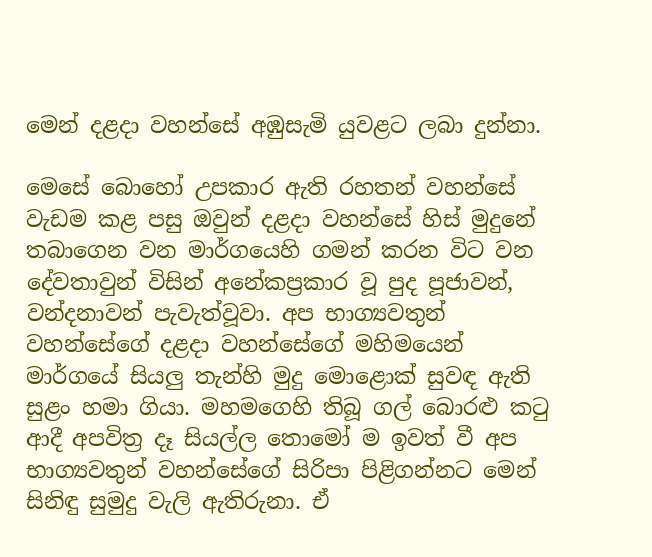මෙන් දළදා වහන්සේ අඹුසැමි යුවළට ලබා දුන්නා.

මෙසේ බොහෝ උපකාර ඇති රහතන් වහන්සේ වැඩම කළ පසු ඔවුන් දළදා වහන්සේ හිස් මුදුනේ තබාගෙන වන මාර්ගයෙහි ගමන් කරන විට වන දේවතාවුන් විසින් අනේකප්‍රකාර වූ පුද පූජාවන්, වන්දනාවන් පැවැත්වූවා. අප භාග්‍යවතුන් වහන්සේගේ දළදා වහන්සේගේ මහිමයෙන් මාර්ගයේ සියලු තැන්හි මුදු මොළොක් සුවඳ ඇති සුළං හමා ගියා. මහමගෙහි තිබූ ගල් බොරළු කටු ආදී අපවිත්‍ර දෑ සියල්ල තොමෝ ම ඉවත් වී අප භාග්‍යවතුන් වහන්සේගේ සිරිපා පිළිගන්නට මෙන් සිනිඳු සුමුදු වැලි ඇතිරුනා. ඒ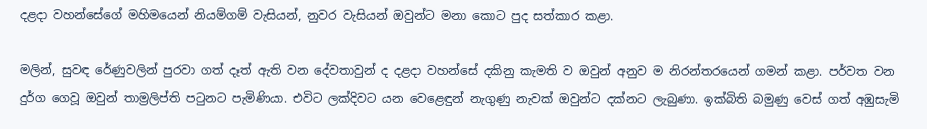දළදා වහන්සේගේ මහිමයෙන් නියම්ගම් වැසියන්, නුවර වැසියන් ඔවුන්ට මනා කොට පුද සත්කාර කළා.

මලින්, සුවඳ රේණුවලින් පුරවා ගත් දෑත් ඇති වන දේවතාවුන් ද දළදා වහන්සේ දකිනු කැමති ව ඔවුන් අනුව ම නිරන්තරයෙන් ගමන් කළා. පර්වත වන දුර්ග ගෙවූ ඔවුන් තාම්‍රලිප්ති පටුනට පැමිණියා. එවිට ලක්දිවට යන වෙළෙඳුන් නැගුණු නැවක් ඔවුන්ට දක්නට ලැබුණා. ඉක්බිති බමුණු වෙස් ගත් අඹුසැමි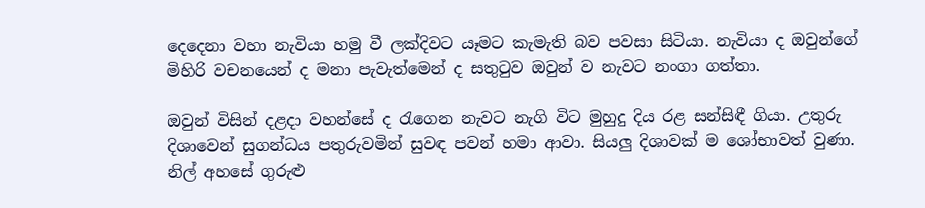දෙදෙනා වහා නැවියා හමු වී ලක්දිවට යෑමට කැමැති බව පවසා සිටියා. නැවියා ද ඔවුන්ගේ මිහිරි වචනයෙන් ද මනා පැවැත්මෙන් ද සතුටුව ඔවුන් ව නැවට නංගා ගත්තා.

ඔවුන් විසින් දළදා වහන්සේ ද රැගෙන නැවට නැගි විට මුහුදු දිය රළ සන්සිඳී ගියා. උතුරු දිශාවෙන් සුගන්ධය පතුරුවමින් සුවඳ පවන් හමා ආවා. සියලු දිශාවක් ම ශෝභාවත් වුණා. නිල් අහසේ ගුරුළු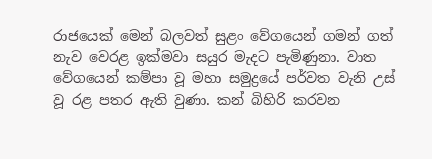රාජයෙක් මෙන් බලවත් සුළං වේගයෙන් ගමන් ගත් නැව වෙරළ ඉක්මවා සයුර මැදට පැමිණුනා. වාත වේගයෙන් කම්පා වූ මහා සමුද්‍රයේ පර්වත වැනි උස් වූ රළ පතර ඇති වුණා. කන් බිහිරි කරවන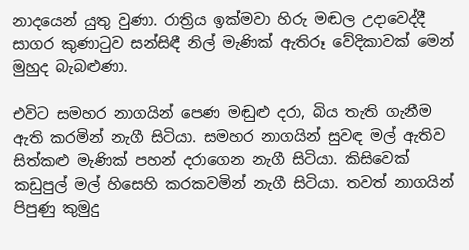නාදයෙන් යුතු වුණා. රාත්‍රිය ඉක්මවා හිරු මඬල උදාවෙද්දී සාගර කුණාටුව සන්සිඳී නිල් මැණික් ඇතිරූ වේදිකාවක් මෙන් මුහුද බැබළුණා.

එවිට සමහර නාගයින් පෙණ මඬුළු දරා, බිය තැති ගැනීම ඇති කරමින් නැගී සිටියා. සමහර නාගයින් සුවඳ මල් ඇතිව සිත්කළු මැණික් පහන් දරාගෙන නැගී සිටියා. කිසිවෙක් කඩුපුල් මල් හිසෙහි කරකවමින් නැගී සිටියා. තවත් නාගයින් පිපුණු කුමුදු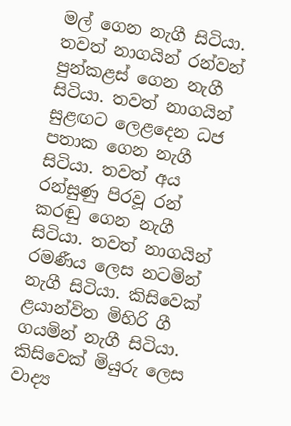මල් ගෙන නැගී සිටියා. තවත් නාගයින් රන්වන් පුන්කළස් ගෙන නැගී සිටියා. තවත් නාගයින් සුළඟට ලෙළදෙන ධජ පතාක ගෙන නැගී සිටියා. තවත් අය රන්සුණු පිරවූ රන් කරඬු ගෙන නැගී සිටියා. තවත් නාගයින් රමණීය ලෙස නටමින් නැගී සිටියා. කිසිවෙක් ළයාන්විත මිහිරි ගී ගයමින් නැගී සිටියා. කිසිවෙක් මියුරු ලෙස වාද්‍ය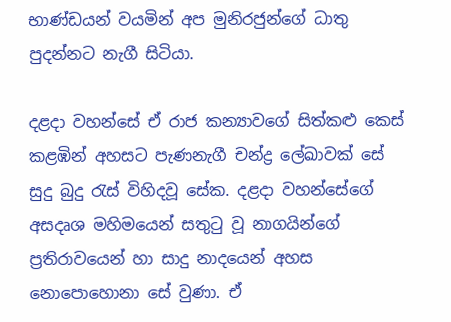භාණ්ඩයන් වයමින් අප මුනිරජුන්ගේ ධාතු පුදන්නට නැගී සිටියා.

දළදා වහන්සේ ඒ රාජ කන්‍යාවගේ සිත්කළු කෙස් කළඹින් අහසට පැණනැගී චන්ද්‍ර ලේඛාවක් සේ සුදු බුදු රැස් විහිදවූ සේක. දළදා වහන්සේගේ අසදෘශ මහිමයෙන් සතුටු වූ නාගයින්ගේ ප්‍රතිරාවයෙන් හා සාදු නාදයෙන් අහස නොපොහොනා සේ වුණා. ඒ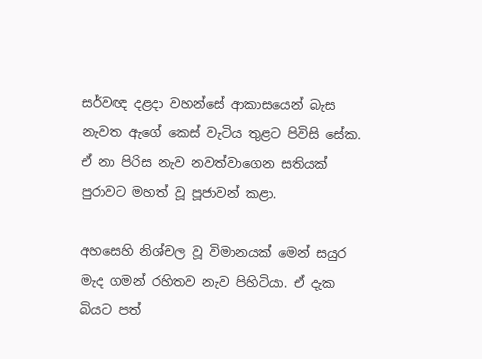සර්වඥ දළදා වහන්සේ ආකාසයෙන් බැස නැවත ඇගේ කෙස් වැටිය තුළට පිවිසි සේක. ඒ නා පිරිස නැව නවත්වාගෙන සතියක් පුරාවට මහත් වූ පූජාවන් කළා.

අහසෙහි නිශ්චල වූ විමානයක් මෙන් සයුර මැද ගමන් රහිතව නැව පිහිටියා. ඒ දැක බියට පත්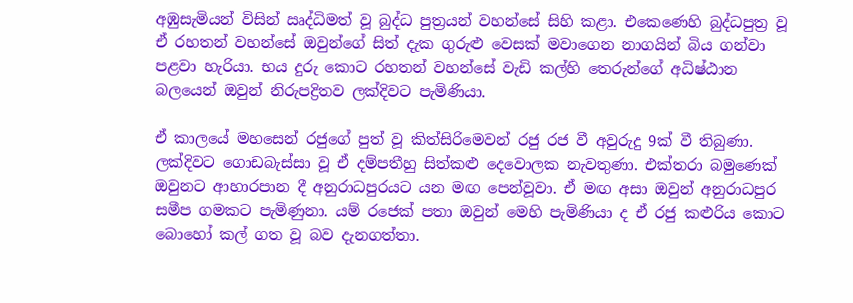අඹුසැමියන් විසින් ඍද්ධිමත් වූ බුද්ධ පුත්‍රයන් වහන්සේ සිහි කළා. එකෙණෙහි බුද්ධපුත්‍ර වූ ඒ රහතන් වහන්සේ ඔවුන්ගේ සිත් දැක ගුරුළු වෙසක් මවාගෙන නාගයින් බිය ගන්වා පළවා හැරියා. භය දුරු කොට රහතන් වහන්සේ වැඩි කල්හි තෙරුන්ගේ අධිෂ්ඨාන බලයෙන් ඔවුන් නිරුපද්‍රිතව ලක්දිවට පැමිණියා.

ඒ කාලයේ මහසෙන් රජුගේ පුත් වූ කිත්සිරිමෙවන් රජු රජ වී අවුරුදු 9ක් වී තිබුණා. ලක්දිවට ගොඩබැස්සා වූ ඒ දම්පතීහු සිත්කළු දෙවොලක නැවතුණා. එක්තරා බමුණෙක් ඔවුනට ආහාරපාන දී අනුරාධපුරයට යන මඟ පෙන්වූවා. ඒ මඟ අසා ඔවුන් අනුරාධපුර සමීප ගමකට පැමිණුනා. යම් රජෙක් පතා ඔවුන් මෙහි පැමිණියා ද ඒ රජු කළුරිය කොට බොහෝ කල් ගත වූ බව දැනගත්තා.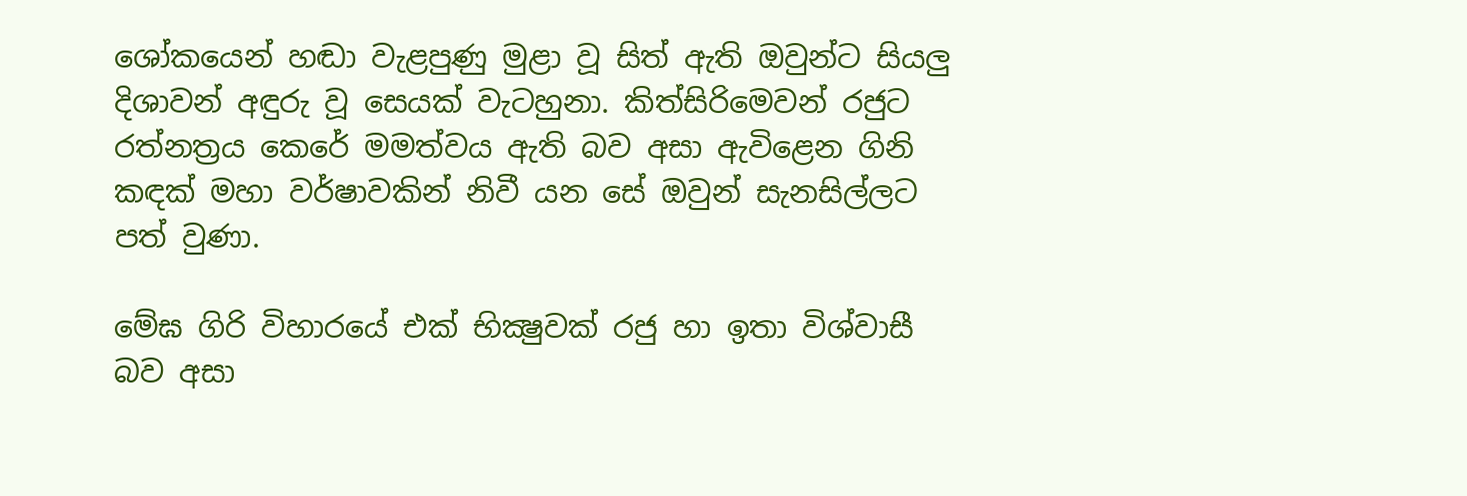ශෝකයෙන් හඬා වැළපුණු මුළා වූ සිත් ඇති ඔවුන්ට සියලු දිශාවන් අඳුරු වූ සෙයක් වැටහුනා. කිත්සිරිමෙවන් රජුට රත්නත්‍රය කෙරේ මමත්වය ඇති බව අසා ඇවිළෙන ගිනි කඳක් මහා වර්ෂාවකින් නිවී යන සේ ඔවුන් සැනසිල්ලට පත් වුණා.

මේඝ ගිරි විහාරයේ එක් භික්‍ෂුවක් රජු හා ඉතා විශ්වාසී බව අසා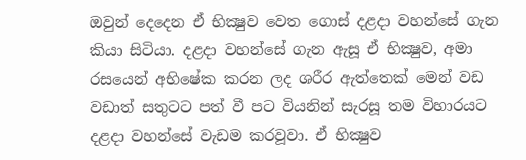ඔවුන් දෙදෙන ඒ භික්‍ෂුව වෙත ගොස් දළදා වහන්සේ ගැන කියා සිටියා. දළදා වහන්සේ ගැන ඇසූ ඒ භික්‍ෂුව, අමා රසයෙන් අභිෂේක කරන ලද ශරීර ඇත්තෙක් මෙන් වඩ වඩාත් සතුටට පත් වී පට වියනින් සැරසූ තම විහාරයට දළදා වහන්සේ වැඩම කරවූවා. ඒ භික්‍ෂුව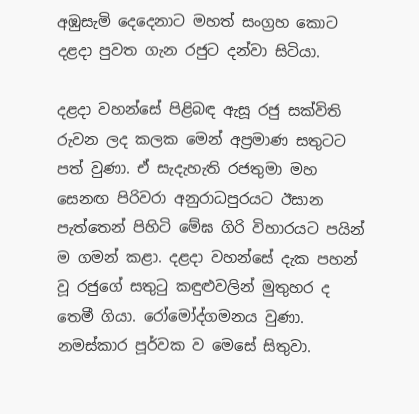අඹුසැමි දෙදෙනාට මහත් සංග්‍රහ කොට දළදා පුවත ගැන රජුට දන්වා සිටියා.

දළදා වහන්සේ පිළිබඳ ඇසූ රජු සක්විති රුවන ලද කලක මෙන් අප්‍රමාණ සතුටට පත් වුණා. ඒ සැදැහැති රජතුමා මහ සෙනඟ පිරිවරා අනුරාධපුරයට ඊසාන පැත්තෙන් පිහිටි මේඝ ගිරි විහාරයට පයින් ම ගමන් කළා. දළදා වහන්සේ දැක පහන් වූ රජුගේ සතුටු කඳුළුවලින් මුතුහර ද තෙමී ගියා. රෝමෝද්ගමනය වුණා. නමස්කාර පූර්වක ව මෙසේ සිතුවා.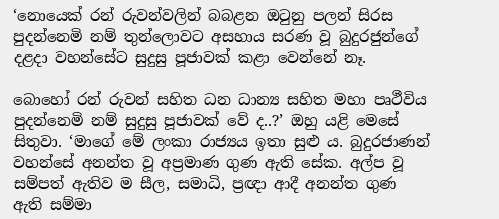‘නොයෙක් රන් රුවන්වලින් බබළන ඔටුනු පලන් සිරස පුදන්නෙමි නම් තුන්ලොවට අසහාය සරණ වූ බුදුරජුන්ගේ දළදා වහන්සේට සුදුසු පූජාවක් කළා වෙන්නේ නෑ.

බොහෝ රන් රුවන් සහිත ධන ධාන්‍ය සහිත මහා පෘථීවිය පුදන්නෙමි නම් සුදුසු පූජාවක් වේ ද..?’ ඔහු යළි මෙසේ සිතුවා. ‘මාගේ මේ ලංකා රාජ්‍යය ඉතා සුළු ය. බුදුරජාණන් වහන්සේ අනන්ත වූ අප්‍රමාණ ගුණ ඇති සේක. අල්ප වූ සම්පත් ඇතිව ම සීල, සමාධි, ප්‍රඥා ආදී අනන්ත ගුණ ඇති සම්මා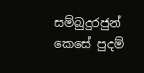සම්බුදුරජුන් කෙසේ පුදම්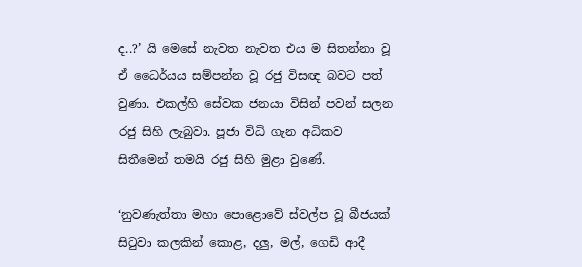ද..?’ යි මෙසේ නැවත නැවත එය ම සිතන්නා වූ ඒ ධෛර්යය සම්පන්න වූ රජු විසඥ බවට පත් වුණා. එකල්හි සේවක ජනයා විසින් පවන් සලන රජු සිහි ලැබුවා. පූජා විධි ගැන අධිකව සිතීමෙන් තමයි රජු සිහි මුළා වුණේ.

‘නුවණැත්තා මහා පොළොවේ ස්වල්ප වූ බීජයක් සිටුවා කලකින් කොළ, දලු, මල්, ගෙඩි ආදී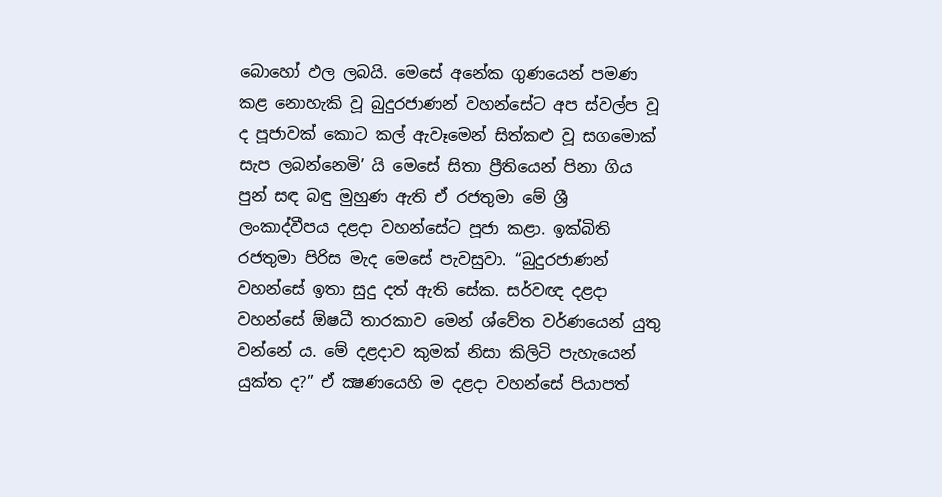බොහෝ ඵල ලබයි. මෙසේ අනේක ගුණයෙන් පමණ කළ නොහැකි වූ බුදුරජාණන් වහන්සේට අප ස්වල්ප වූ ද පූජාවක් කොට කල් ඇවෑමෙන් සිත්කළු වූ සගමොක් සැප ලබන්නෙමි’ යි මෙසේ සිතා ප්‍රීතියෙන් පිනා ගිය පුන් සඳ බඳු මුහුණ ඇති ඒ රජතුමා මේ ශ්‍රී ලංකාද්වීපය දළදා වහන්සේට පූජා කළා. ඉක්බිති රජතුමා පිරිස මැද මෙසේ පැවසුවා. “බුදුරජාණන් වහන්සේ ඉතා සුදු දත් ඇති සේක. සර්වඥ දළදා වහන්සේ ඕෂධී තාරකාව මෙන් ශ්වේත වර්ණයෙන් යුතු වන්නේ ය. මේ දළදාව කුමක් නිසා කිලිටි පැහැයෙන් යුක්ත ද?” ඒ ක්‍ෂණයෙහි ම දළදා වහන්සේ පියාපත්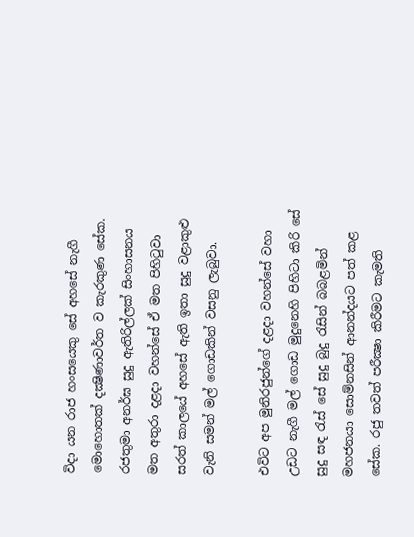විදා යන රාජ හංසයෙකු සේ අහසේ නැගී මොහොතක් දක්‍ෂිණාවර්ත ව කැරකුණ සේක. රජතුමා අනර්ඝ සුදු ඇතිරිල්ලක් සිංහාසනය මත අතුරා දළදා වහන්සේ ඒ මත පිහිටුවා සරත් කාලයේ අහසේ ඇති ඉතා සුදු වළාකුළු වැනි සමන් මල් ගොඩකින් වසනු ලැබුවා.

එවිට අප මුනිරජුන්ගේ දළදා වහන්සේ වහා උඩට නැගී මල් ගොඩ මුදුනෙහි පිහිටා කිරි සේ සුදු සඳ රැස් සේ සුදු බුදු රැසින් බබළමින් මහජනයා සොම්නසින් ආනන්දයට පත් කළ සේක. රජු තවත් පරීක්‍ෂා කිරීමට කැමති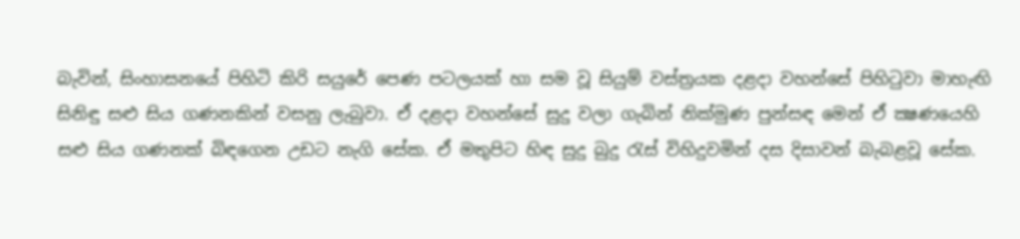බැවින්, සිංහාසනයේ පිහිටි කිරි සයුරේ පෙණ පටලයක් හා සම වූ සියුම් වස්ත්‍රයක දළදා වහන්සේ පිහිටුවා මාහැඟි සිනිඳු සළු සිය ගණනකින් වසනු ලැබුවා. ඒ දළදා වහන්සේ සුදු වලා ගැබින් නික්මුණ පුන්සඳ මෙන් ඒ ක්‍ෂණයෙහි සළු සිය ගණනක් බිඳගෙන උඩට නැගි සේක. ඒ මතුපිට හිඳ සුදු බුදු රැස් විහිදුවමින් දස දිසාවන් බැබළවූ සේක.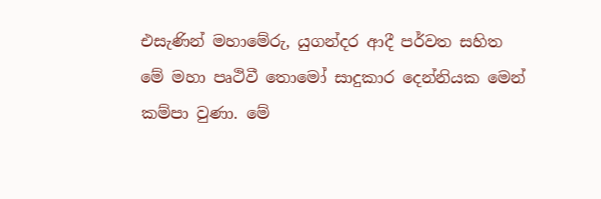එසැණින් මහාමේරු, යුගන්දර ආදී පර්වත සහිත මේ මහා පෘථිවී තොමෝ සාදුකාර දෙන්නියක මෙන් කම්පා වුණා. මේ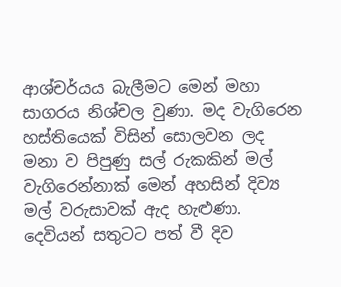ආශ්චර්යය බැලීමට මෙන් මහා සාගරය නිශ්චල වුණා. මද වැගිරෙන හස්තියෙක් විසින් සොලවන ලද මනා ව පිපුණු සල් රුකකින් මල් වැගිරෙන්නාක් මෙන් අහසින් දිව්‍ය මල් වරුසාවක් ඇද හැළුණා. දෙවියන් සතුටට පත් වී දිව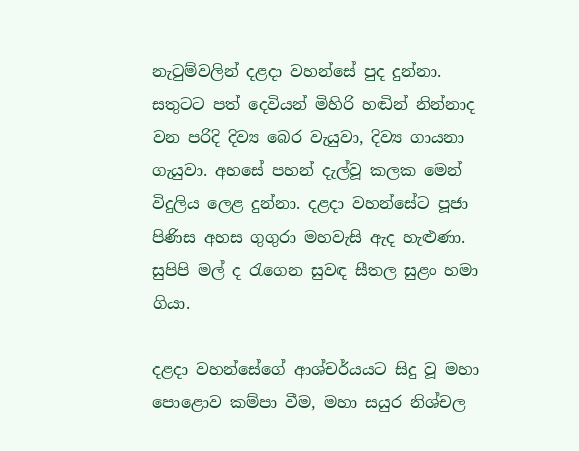නැටුම්වලින් දළදා වහන්සේ පුද දුන්නා. සතුටට පත් දෙවියන් මිහිරි හඬින් නින්නාද වන පරිදි දිව්‍ය බෙර වැයුවා, දිව්‍ය ගායනා ගැයුවා. අහසේ පහන් දැල්වූ කලක මෙන් විදුලිය ලෙළ දුන්නා. දළදා වහන්සේට පූජා පිණිස අහස ගුගුරා මහවැසි ඇද හැළුණා. සුපිපි මල් ද රැගෙන සුවඳ සීතල සුළං හමා ගියා.

දළදා වහන්සේගේ ආශ්චර්යයට සිදු වූ මහා පොළොව කම්පා වීම, මහා සයුර නිශ්චල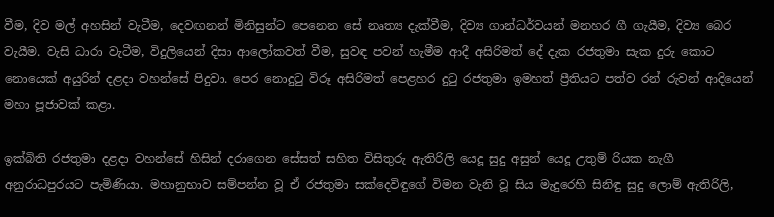වීම, දිව මල් අහසින් වැටීම, දෙවඟනන් මිනිසුන්ට පෙනෙන සේ නෘත්‍ය දැක්වීම, දිව්‍ය ගාන්ධර්වයන් මනහර ගී ගැයීම, දිව්‍ය බෙර වැයීම. වැසි ධාරා වැටීම, විදුලියෙන් දිසා ආලෝකවත් වීම, සුවඳ පවන් හැමීම ආදී අසිරිමත් දේ දැක රජතුමා සැක දුරු කොට නොයෙක් අයුරින් දළදා වහන්සේ පිදුවා. පෙර නොදුටු විරූ අසිරිමත් පෙළහර දුටු රජතුමා ඉමහත් ප්‍රීතියට පත්ව රන් රුවන් ආදියෙන් මහා පූජාවක් කළා.

ඉක්බිති රජතුමා දළදා වහන්සේ හිසින් දරාගෙන සේසත් සහිත විසිතුරු ඇතිරිලි යෙදූ සුදු අසුන් යෙදූ උතුම් රියක නැගී අනුරාධපුරයට පැමිණියා. මහානුභාව සම්පන්න වූ ඒ රජතුමා සක්දෙවිඳුගේ විමන වැනි වූ සිය මැදුරෙහි සිනිඳු සුදු ලොම් ඇතිරිලි,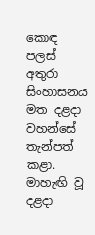කොඳ පලස් අතුරා සිංහාසනය මත දළදා වහන්සේ තැන්පත් කළා. මාහැඟි වූ දළදා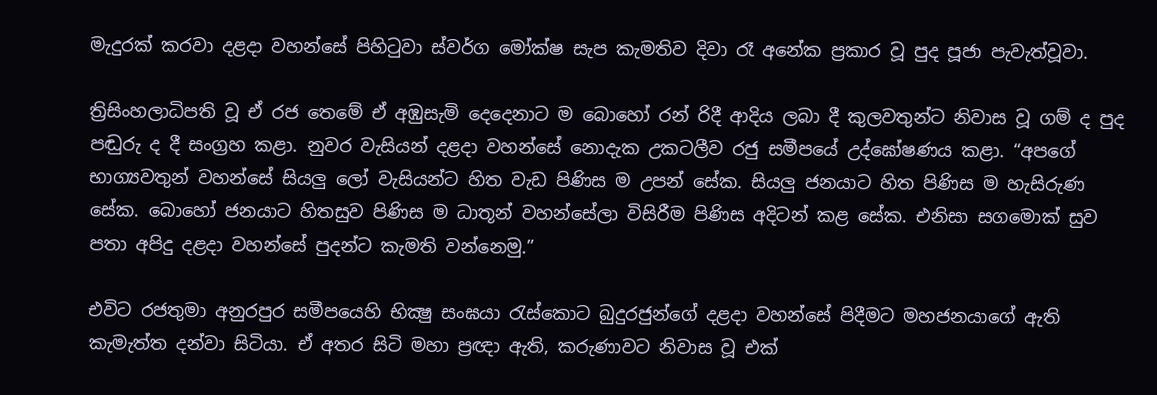මැදුරක් කරවා දළදා වහන්සේ පිහිටුවා ස්වර්ග මෝක්ෂ සැප කැමතිව දිවා රෑ අනේක ප්‍රකාර වූ පුද පූජා පැවැත්වූවා.

ත්‍රිසිංහලාධිපති වූ ඒ රජ තෙමේ ඒ අඹුසැමි දෙදෙනාට ම බොහෝ රන් රිදී ආදිය ලබා දී කුලවතුන්ට නිවාස වූ ගම් ද පුද පඬුරු ද දී සංග්‍රහ කළා. නුවර වැසියන් දළදා වහන්සේ නොදැක උකටලීව රජු සමීපයේ උද්ඝෝෂණය කළා. “අපගේ භාග්‍යවතුන් වහන්සේ සියලු ලෝ වැසියන්ට හිත වැඩ පිණිස ම උපන් සේක. සියලු ජනයාට හිත පිණිස ම හැසිරුණ සේක. බොහෝ ජනයාට හිතසුව පිණිස ම ධාතූන් වහන්සේලා විසිරීම පිණිස අදිටන් කළ සේක. එනිසා සගමොක් සුව පතා අපිදු දළදා වහන්සේ පුදන්ට කැමති වන්නෙමු.”

එවිට රජතුමා අනුරපුර සමීපයෙහි භික්‍ෂු සංඝයා රැස්කොට බුදුරජුන්ගේ දළදා වහන්සේ පිදීමට මහජනයාගේ ඇති කැමැත්ත දන්වා සිටියා. ඒ අතර සිටි මහා ප්‍රඥා ඇති, කරුණාවට නිවාස වූ එක්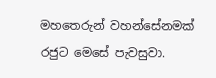මහතෙරුන් වහන්සේනමක් රජුට මෙසේ පැවසුවා.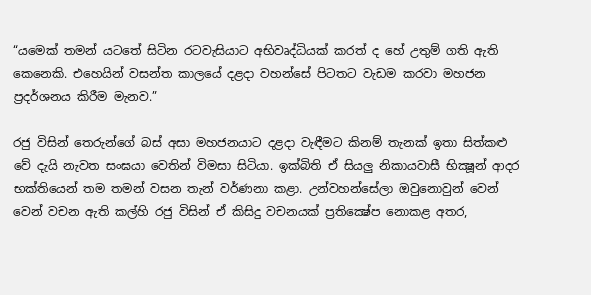“යමෙක් තමන් යටතේ සිටින රටවැසියාට අභිවෘද්ධියක් කරත් ද හේ උතුම් ගති ඇති කෙනෙකි. එහෙයින් වසන්ත කාලයේ දළදා වහන්සේ පිටතට වැඩම කරවා මහජන ප්‍රදර්ශනය කිරීම මැනව.”

රජු විසින් තෙරුන්ගේ බස් අසා මහජනයාට දළදා වැඳීමට කිනම් තැනක් ඉතා සිත්කළු වේ දැයි නැවත සංඝයා වෙතින් විමසා සිටියා. ඉක්බිති ඒ සියලු නිකායවාසී භික්‍ෂූන් ආදර භක්තියෙන් තම තමන් වසන තැන් වර්ණනා කළා. උන්වහන්සේලා ඔවුනොවුන් වෙන් වෙන් වචන ඇති කල්හි රජු විසින් ඒ කිසිදු වචනයක් ප්‍රතික්‍ෂේප නොකළ අතර,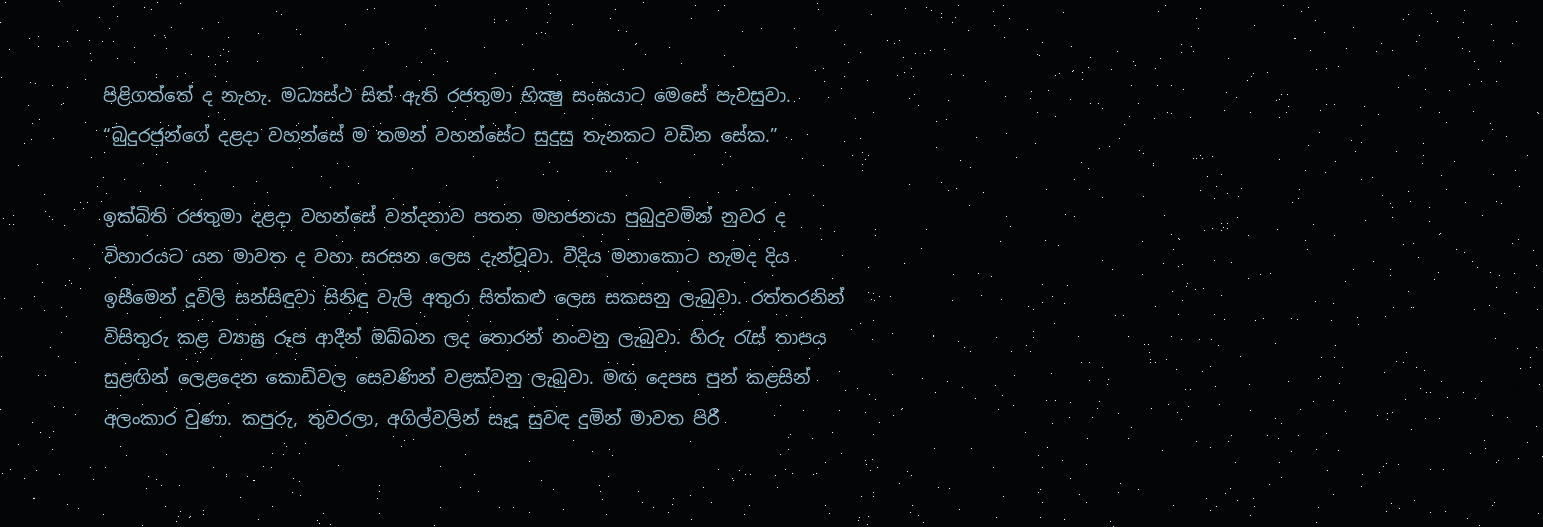පිළිගත්තේ ද නැහැ. මධ්‍යස්ථ සිත් ඇති රජතුමා භික්‍ෂු සංඝයාට මෙසේ පැවසුවා. “බුදුරජුන්ගේ දළදා වහන්සේ ම තමන් වහන්සේට සුදුසු තැනකට වඩින සේක.”

ඉක්බිති රජතුමා දළදා වහන්සේ වන්දනාව පතන මහජනයා පුබුදුවමින් නුවර ද විහාරයට යන මාවත ද වහා සරසන ලෙස දැන්වූවා. වීදිය මනාකොට හැමද දිය ඉසීමෙන් දූවිලි සන්සිඳුවා සිනිඳු වැලි අතුරා සිත්කළු ලෙස සකසනු ලැබුවා. රත්තරනින් විසිතුරු කළ ව්‍යාඝ්‍ර රූප ආදීන් ඔබ්බන ලද තොරන් නංවනු ලැබුවා. හිරු රැස් තාපය සුළඟින් ලෙළදෙන කොඩිවල සෙවණින් වළක්වනු ලැබුවා. මඟ දෙපස පුන් කළසින් අලංකාර වුණා. කපුරු, තුවරලා, අගිල්වලින් සෑදූ සුවඳ දුමින් මාවත පිරී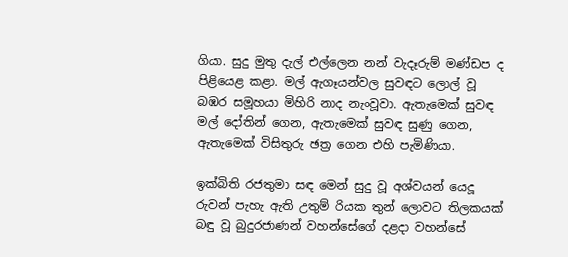ගියා. සුදු මුතු දැල් එල්ලෙන නන් වැදෑරුම් මණ්ඩප ද පිළියෙළ කළා. මල් ඇගෑයන්වල සුවඳට ලොල් වූ බඹර සමූහයා මිහිරි නාද නැංවූවා. ඇතැමෙක් සුවඳ මල් දෝතින් ගෙන, ඇතැමෙක් සුවඳ සුණු ගෙන, ඇතැමෙක් විසිතුරු ඡත්‍ර ගෙන එහි පැමිණියා.

ඉක්බිති රජතුමා සඳ මෙන් සුදු වූ අශ්වයන් යෙදූ රුවන් පැහැ ඇති උතුම් රියක තුන් ලොවට තිලකයක් බඳු වූ බුදුරජාණන් වහන්සේගේ දළදා වහන්සේ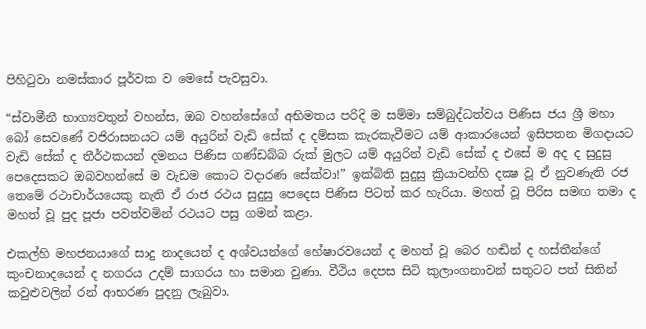පිහිටුවා නමස්කාර පූර්වක ව මෙසේ පැවසුවා.

“ස්වාමීනී භාග්‍යවතුන් වහන්ස, ඔබ වහන්සේගේ අභිමතය පරිදි ම සම්මා සම්බුද්ධත්වය පිණිස ජය ශ්‍රී මහා බෝ සෙවණේ වජිරාසනයට යම් අයුරින් වැඩි සේක් ද දම්සක කැරකැවීමට යම් ආකාරයෙන් ඉසිපතන මිගදායට වැඩි සේක් ද තීර්ථකයන් දමනය පිණිස ගණ්ඩබ්බ රුක් මුලට යම් අයුරින් වැඩි සේක් ද එසේ ම අද ද සුදුසු පෙදෙසකට ඔබවහන්සේ ම වැඩම කොට වදාරණ සේක්වා!” ඉක්බිති සුදුසු ක්‍රියාවන්හි දක්‍ෂ වූ ඒ නුවණැති රජ තෙමේ රථාචාර්යයෙකු නැති ඒ රාජ රථය සුදුසු පෙදෙස පිණිස පිටත් කර හැරියා. මහත් වූ පිරිස සමඟ තමා ද මහත් වූ පුද පූජා පවත්වමින් රථයට පසු ගමන් කළා.

එකල්හි මහජනයාගේ සාදු නාදයෙන් ද අශ්වයන්ගේ හේෂාරවයෙන් ද මහත් වූ බෙර හඬින් ද හස්තීන්ගේ කුංචනාදයෙන් ද නගරය උදම් සාගරය හා සමාන වුණා. වීථිය දෙපස සිටි කුලාංගනාවන් සතුටට පත් සිතින් කවුළුවලින් රන් ආභරණ පුදනු ලැබුවා.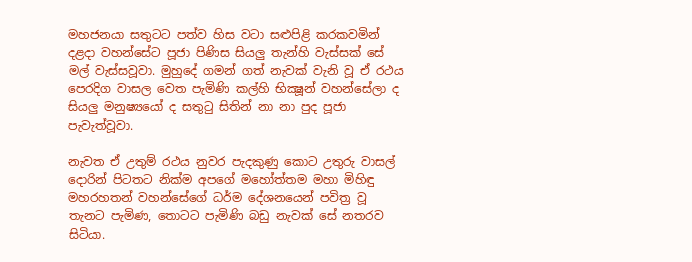මහජනයා සතුටට පත්ව හිස වටා සළුපිළි කරකවමින් දළදා වහන්සේට පූජා පිණිස සියලු තැන්හි වැස්සක් සේ මල් වැස්සවූවා. මුහුදේ ගමන් ගත් නැවක් වැනි වූ ඒ රථය පෙරදිග වාසල වෙත පැමිණි කල්හි භික්‍ෂූන් වහන්සේලා ද සියලු මනුෂ්‍යයෝ ද සතුටු සිතින් නා නා පුද පූජා පැවැත්වූවා.

නැවත ඒ උතුම් රථය නුවර පැදකුණු කොට උතුරු වාසල් දොරින් පිටතට නික්ම අපගේ මහෝත්තම මහා මිහිඳු මහරහතන් වහන්සේගේ ධර්ම දේශනයෙන් පවිත්‍ර වූ තැනට පැමිණ, තොටට පැමිණි බඩු නැවක් සේ නතරව සිටියා.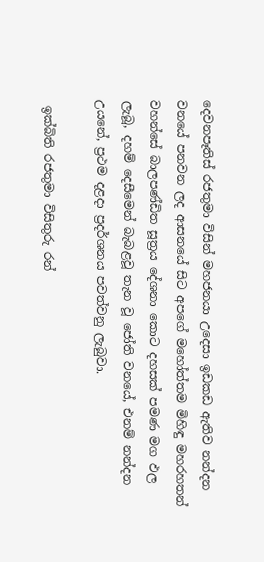දෙවනපෑතිස් රජතුමා විසින් මහජනයා උදෙසා ඉඩකඩ ඇතිව නන්දන වනයේ පනවන ලද ආසනයේ සිට අපගේ මහෝත්තම මිහිඳු මහරහතන් වහන්සේ බාලපණ්ඩිත සූත්‍රය දේශනා කොට දහසක් පමණ මග ඵල ලැබූ, දහම් දෙසීමෙන් බැබළවූ තැන වූ ජෝති වනයේ, එනම් නන්දන උයනේ, ප්‍රථම දළදා ප්‍රදර්ශනය පවත්වනු ලැබුවා.

 ඉක්බිති රජතුමා විසිතුරු රන්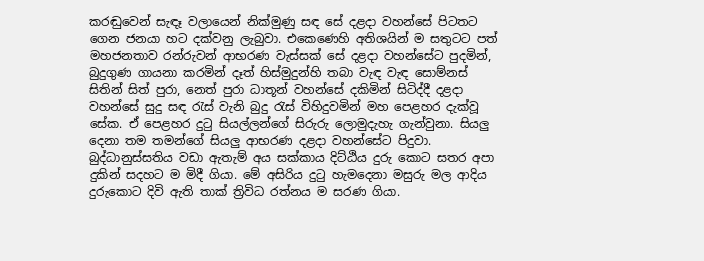කරඬුවෙන් සැඳෑ වලායෙන් නික්මුණු සඳ සේ දළදා වහන්සේ පිටතට ගෙන ජනයා හට දක්වනු ලැබුවා. එකෙණෙහි අතිශයින් ම සතුටට පත් මහජනතාව රන්රුවන් ආභරණ වැස්සක් සේ දළදා වහන්සේට පුදමින්, බුදුගුණ ගායනා කරමින් දෑත් හිස්මුදුන්හි තබා වැඳ වැඳ සොම්නස් සිතින් සිත් පුරා, නෙත් පුරා ධාතූන් වහන්සේ දකිමින් සිටිද්දී දළදා වහන්සේ සුදු සඳ රැස් වැනි බුදු රැස් විහිදුවමින් මහ පෙළහර දැක්වූ සේක. ඒ පෙළහර දුටු සියල්ලන්ගේ සිරුරු ලොමුදැහැ ගැන්වුනා. සියලු දෙනා තම තමන්ගේ සියලු ආභරණ දළදා වහන්සේට පිදුවා. බුද්ධානුස්සතිය වඩා ඇතැම් අය සක්කාය දිට්ඨිය දුරු කොට සතර අපා දුකින් සදහට ම මිදී ගියා. මේ අසිරිය දුටු හැමදෙනා මසුරු මල ආදිය දුරුකොට දිවි ඇති තාක් ත්‍රිවිධ රත්නය ම සරණ ගියා.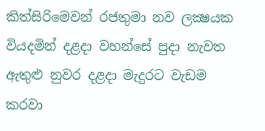කිත්සිරිමෙවන් රජතුමා නව ලක්‍ෂයක වියදමින් දළදා වහන්සේ පුදා නැවත ඇතුළු නුවර දළදා මැදුරට වැඩම කරවා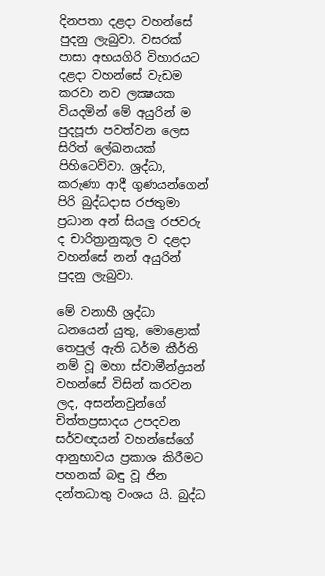දිනපතා දළදා වහන්සේ පුදනු ලැබුවා. වසරක් පාසා අභයගිරි විහාරයට දළදා වහන්සේ වැඩම කරවා නව ලක්‍ෂයක වියදමින් මේ අයුරින් ම පුදපූජා පවත්වන ලෙස සිරිත් ලේඛනයක් පිහිටෙව්වා. ශ්‍රද්ධා, කරුණා ආදී ගුණයන්ගෙන් පිරි බුද්ධදාස රජතුමා ප්‍රධාන අන් සියලු රජවරු ද චාරිත්‍රානුකූල ව දළදා වහන්සේ නන් අයුරින් පුදනු ලැබුවා.

මේ වනාහී ශ්‍රද්ධා ධනයෙන් යුතු, මොළොක් තෙපුල් ඇති ධර්ම කීර්ති නම් වූ මහා ස්වාමීන්ද්‍රයන් වහන්සේ විසින් කරවන ලද, අසන්නවුන්ගේ චිත්තප්‍රසාදය උපදවන සර්වඥයන් වහන්සේගේ ආනුභාවය ප්‍රකාශ කිරීමට පහනක් බඳු වූ ජින දන්තධාතු වංශය යි. බුද්ධ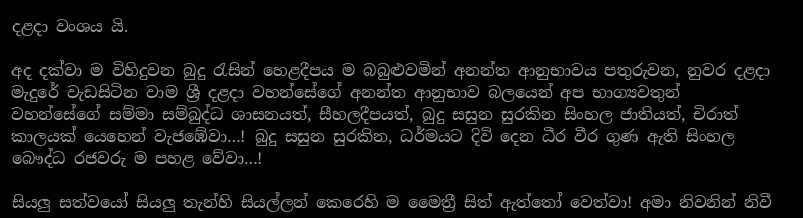දළදා වංශය යි.

අද දක්වා ම විහිදුවන බුදු රැසින් හෙළදීපය ම බබුළුවමින් අනන්ත ආනුභාවය පතුරුවන, නුවර දළදා මැදුරේ වැඩසිටින වාම ශ්‍රී දළදා වහන්සේගේ අනන්ත ආනුභාව බලයෙන් අප භාග්‍යවතුන් වහන්සේගේ සම්මා සම්බුද්ධ ශාසනයත්, සීහලදීපයත්, බුදු සසුන සුරකින සිංහල ජාතියත්, චිරාත් කාලයක් යෙහෙන් වැජඹේවා…! බුදු සසුන සුරකින, ධර්මයට දිවි දෙන ධීර වීර ගුණ ඇති සිංහල බෞද්ධ රජවරු ම පහළ වේවා…!

සියලු සත්වයෝ සියලු තැන්හි සියල්ලන් කෙරෙහි ම මෛත්‍රී සිත් ඇත්තෝ වෙත්වා! අමා නිවනින් නිවී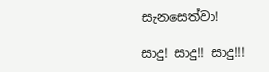සැනසෙත්වා!

සාදු! සාදු!! සාදු!!!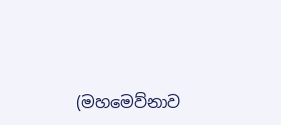(මහමෙව්නාව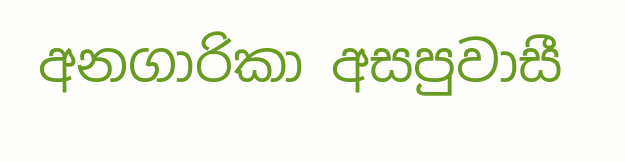අනගාරිකා අසපුවාසී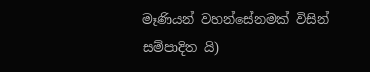මෑණියන් වහන්සේනමක් විසින් සම්පාදිත යි)